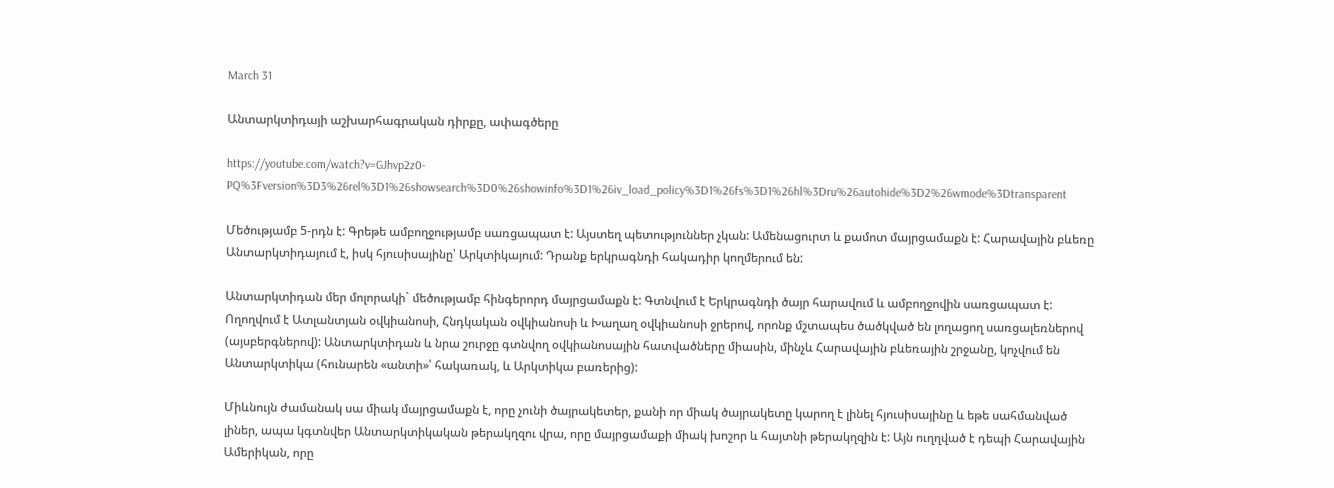March 31

Անտարկտիդայի աշխարհագրական դիրքը, ափագծերը

https://youtube.com/watch?v=GJhvp2z0-PQ%3Fversion%3D3%26rel%3D1%26showsearch%3D0%26showinfo%3D1%26iv_load_policy%3D1%26fs%3D1%26hl%3Dru%26autohide%3D2%26wmode%3Dtransparent

Մեծությամբ 5-րդն է: Գրեթե ամբողջությամբ սառցապատ է: Այստեղ պետություններ չկան: Ամենացուրտ և քամոտ մայրցամաքն է: Հարավային բևեռը Անտարկտիդայում է, իսկ հյուսիսայինը՝ Արկտիկայում: Դրանք երկրագնդի հակադիր կողմերում են:

Անտարկտիդան մեր մոլորակի` մեծությամբ հինգերորդ մայրցամաքն է: Գտնվում է Երկրագնդի ծայր հարավում և ամբողջովին սառցապատ է: Ողողվում է Ատլանտյան օվկիանոսի, Հնդկական օվկիանոսի և Խաղաղ օվկիանոսի ջրերով, որոնք մշտապես ծածկված են լողացող սառցալեռներով (այսբերգներով): Անտարկտիդան և նրա շուրջը գտնվող օվկիանոսային հատվածները միասին, մինչև Հարավային բևեռային շրջանը, կոչվում են Անտարկտիկա (հունարեն «անտի»՝ հակառակ, և Արկտիկա բառերից):

Միևնույն ժամանակ սա միակ մայրցամաքն է, որը չունի ծայրակետեր, քանի որ միակ ծայրակետը կարող է լինել հյուսիսայինը և եթե սահմանված լիներ, ապա կգտնվեր Անտարկտիկական թերակղզու վրա, որը մայրցամաքի միակ խոշոր և հայտնի թերակղզին է: Այն ուղղված է դեպի Հարավային Ամերիկան, որը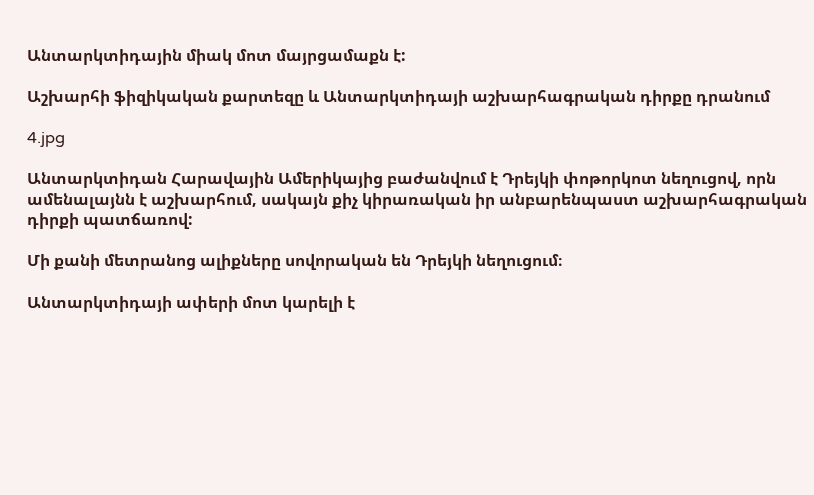Անտարկտիդային միակ մոտ մայրցամաքն է:

Աշխարհի ֆիզիկական քարտեզը և Անտարկտիդայի աշխարհագրական դիրքը դրանում

4.jpg

Անտարկտիդան Հարավային Ամերիկայից բաժանվում է Դրեյկի փոթորկոտ նեղուցով, որն ամենալայնն է աշխարհում, սակայն քիչ կիրառական իր անբարենպաստ աշխարհագրական դիրքի պատճառով:

Մի քանի մետրանոց ալիքները սովորական են Դրեյկի նեղուցում։

Անտարկտիդայի ափերի մոտ կարելի է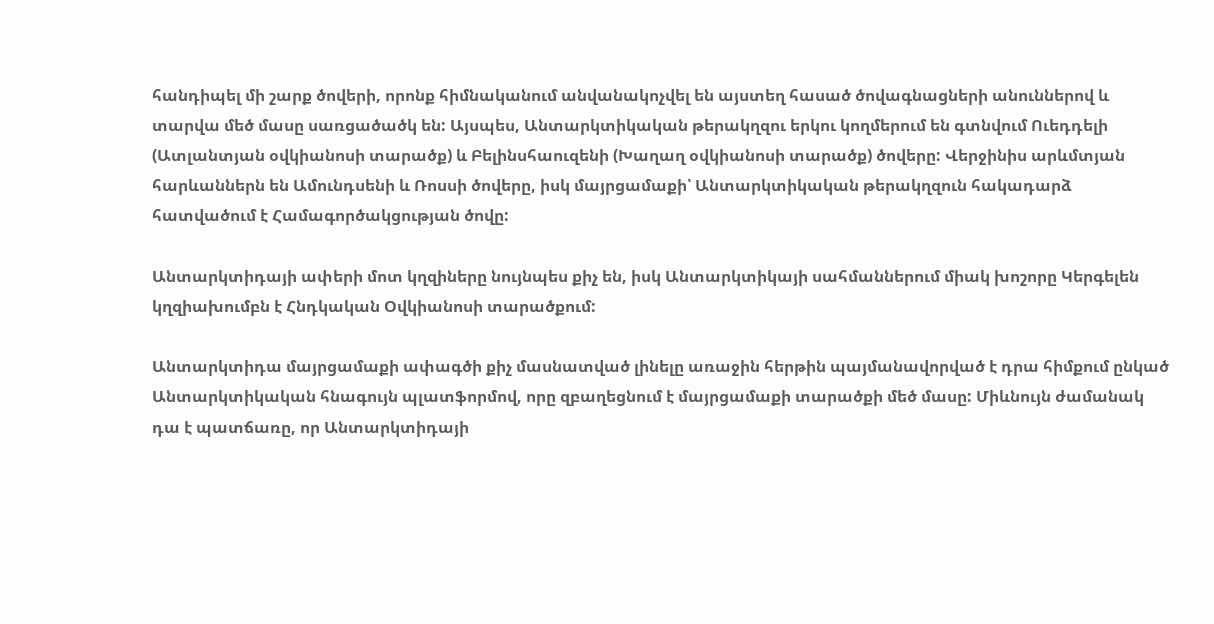հանդիպել մի շարք ծովերի, որոնք հիմնականում անվանակոչվել են այստեղ հասած ծովագնացների անուններով և տարվա մեծ մասը սառցածածկ են: Այսպես, Անտարկտիկական թերակղզու երկու կողմերում են գտնվում Ուեդդելի (Ատլանտյան օվկիանոսի տարածք) և Բելինսհաուզենի (Խաղաղ օվկիանոսի տարածք) ծովերը: Վերջինիս արևմտյան հարևաններն են Ամունդսենի և Ռոսսի ծովերը, իսկ մայրցամաքի՝ Անտարկտիկական թերակղզուն հակադարձ հատվածում է Համագործակցության ծովը:

Անտարկտիդայի ափերի մոտ կղզիները նույնպես քիչ են, իսկ Անտարկտիկայի սահմաններում միակ խոշորը Կերգելեն կղզիախումբն է Հնդկական Օվկիանոսի տարածքում:

Անտարկտիդա մայրցամաքի ափագծի քիչ մասնատված լինելը առաջին հերթին պայմանավորված է դրա հիմքում ընկած Անտարկտիկական հնագույն պլատֆորմով, որը զբաղեցնում է մայրցամաքի տարածքի մեծ մասը: Միևնույն ժամանակ դա է պատճառը, որ Անտարկտիդայի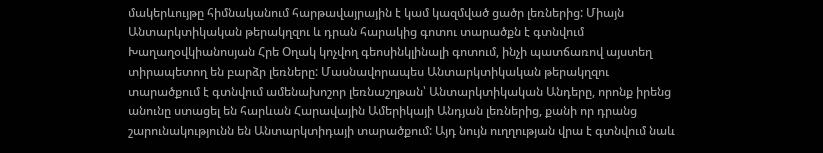մակերևույթը հիմնականում հարթավայրային է կամ կազմված ցածր լեռներից: Միայն Անտարկտիկական թերակղզու և դրան հարակից գոտու տարածքն է գտնվում Խաղաղօվկիանոսյան Հրե Օղակ կոչվող գեոսինկլինալի գոտում, ինչի պատճառով այստեղ տիրապետող են բարձր լեռները: Մասնավորապես Անտարկտիկական թերակղզու տարածքում է գտնվում ամենախոշոր լեռնաշղթան՝ Անտարկտիկական Անդերը, որոնք իրենց անունը ստացել են հարևան Հարավային Ամերիկայի Անդյան լեռներից, քանի որ դրանց շարունակությունն են Անտարկտիդայի տարածքում: Այդ նույն ուղղության վրա է գտնվում նաև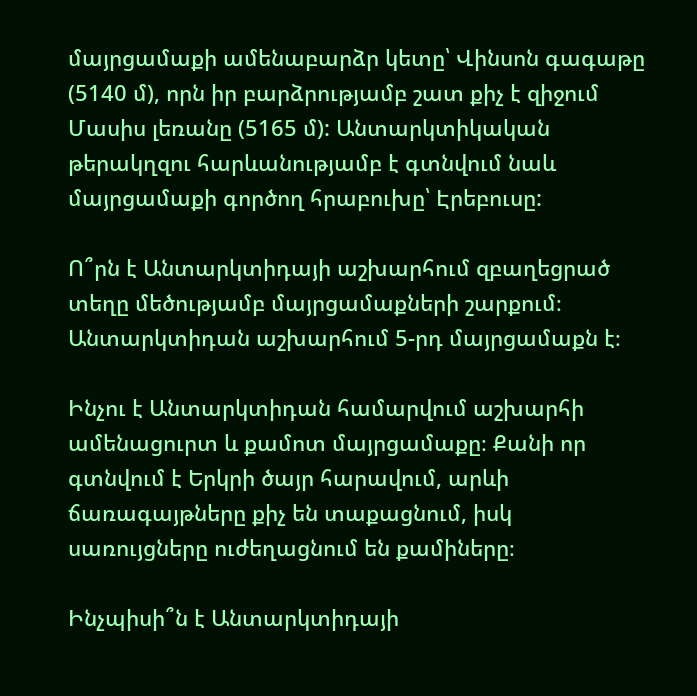մայրցամաքի ամենաբարձր կետը՝ Վինսոն գագաթը (5140 մ), որն իր բարձրությամբ շատ քիչ է զիջում Մասիս լեռանը (5165 մ): Անտարկտիկական թերակղզու հարևանությամբ է գտնվում նաև մայրցամաքի գործող հրաբուխը՝ Էրեբուսը:

Ո՞րն է Անտարկտիդայի աշխարհում զբաղեցրած տեղը մեծությամբ մայրցամաքների շարքում։ Անտարկտիդան աշխարհում 5-րդ մայրցամաքն է։

Ինչու է Անտարկտիդան համարվում աշխարհի ամենացուրտ և քամոտ մայրցամաքը։ Քանի որ գտնվում է Երկրի ծայր հարավում, արևի ճառագայթները քիչ են տաքացնում, իսկ սառույցները ուժեղացնում են քամիները։

Ինչպիսի՞ն է Անտարկտիդայի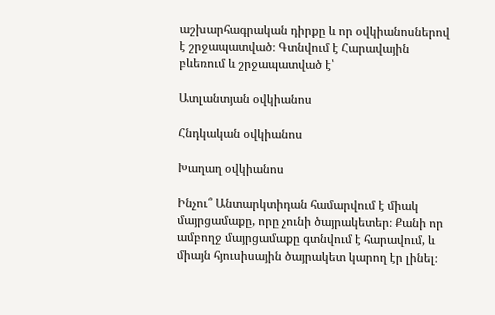աշխարհագրական դիրքը և որ օվկիանոսներով է շրջապատված։ Գտնվում է Հարավային բևեռում և շրջապատված է՝

Ատլանտյան օվկիանոս

Հնդկական օվկիանոս

Խաղաղ օվկիանոս

Ինչու՞ Անտարկտիդան համարվում է միակ մայրցամաքը, որը չունի ծայրակետեր։ Քանի որ ամբողջ մայրցամաքը գտնվում է հարավում, և միայն հյուսիսային ծայրակետ կարող էր լինել։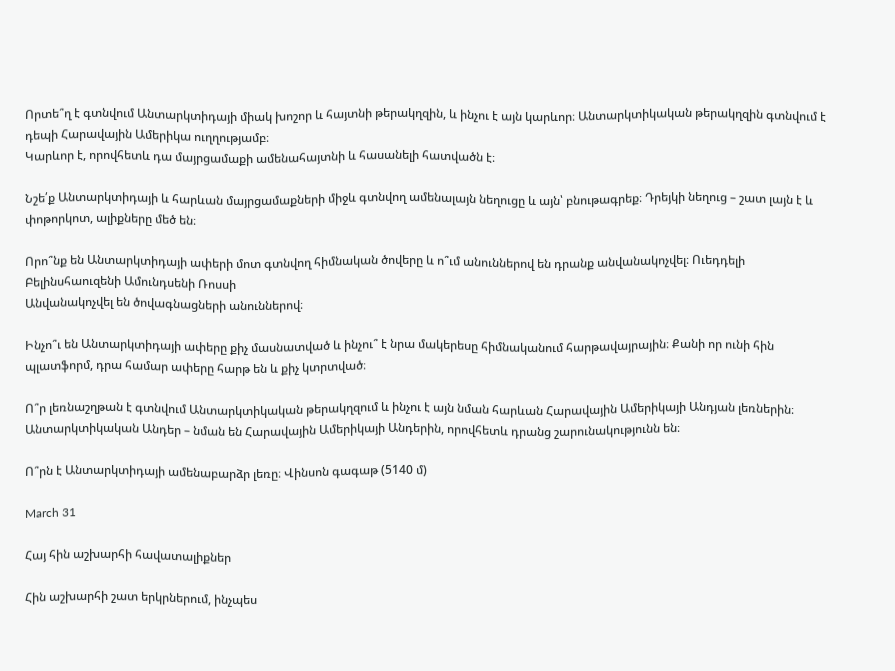Որտե՞ղ է գտնվում Անտարկտիդայի միակ խոշոր և հայտնի թերակղզին, և ինչու է այն կարևոր։ Անտարկտիկական թերակղզին գտնվում է դեպի Հարավային Ամերիկա ուղղությամբ։
Կարևոր է, որովհետև դա մայրցամաքի ամենահայտնի և հասանելի հատվածն է։

Նշե՛ք Անտարկտիդայի և հարևան մայրցամաքների միջև գտնվող ամենալայն նեղուցը և այն՝ բնութագրեք։ Դրեյկի նեղուց – շատ լայն է և փոթորկոտ, ալիքները մեծ են։

Որո՞նք են Անտարկտիդայի ափերի մոտ գտնվող հիմնական ծովերը և ո՞ւմ անուններով են դրանք անվանակոչվել։ Ուեդդելի Բելինսհաուզենի Ամունդսենի Ռոսսի
Անվանակոչվել են ծովագնացների անուններով։

Ինչո՞ւ են Անտարկտիդայի ափերը քիչ մասնատված և ինչու՞ է նրա մակերեսը հիմնականում հարթավայրային։ Քանի որ ունի հին պլատֆորմ, դրա համար ափերը հարթ են և քիչ կտրտված։

Ո՞ր լեռնաշղթան է գտնվում Անտարկտիկական թերակղզում և ինչու է այն նման հարևան Հարավային Ամերիկայի Անդյան լեռներին։ Անտարկտիկական Անդեր – նման են Հարավային Ամերիկայի Անդերին, որովհետև դրանց շարունակությունն են։

Ո՞րն է Անտարկտիդայի ամենաբարձր լեռը։ Վինսոն գագաթ (5140 մ)

March 31

Հայ հին աշխարհի հավատալիքներ

Հին աշխարհի շատ երկրներում, ինչպես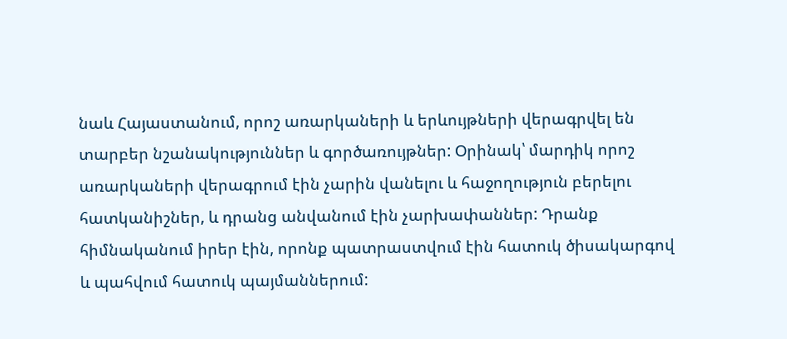նաև Հայաստանում, որոշ առարկաների և երևույթների վերագրվել են տարբեր նշանակություններ և գործառույթներ: Օրինակ՝ մարդիկ որոշ առարկաների վերագրում էին չարին վանելու և հաջողություն բերելու հատկանիշներ, և դրանց անվանում էին չարխափաններ: Դրանք հիմնականում իրեր էին, որոնք պատրաստվում էին հատուկ ծիսակարգով և պահվում հատուկ պայմաններում: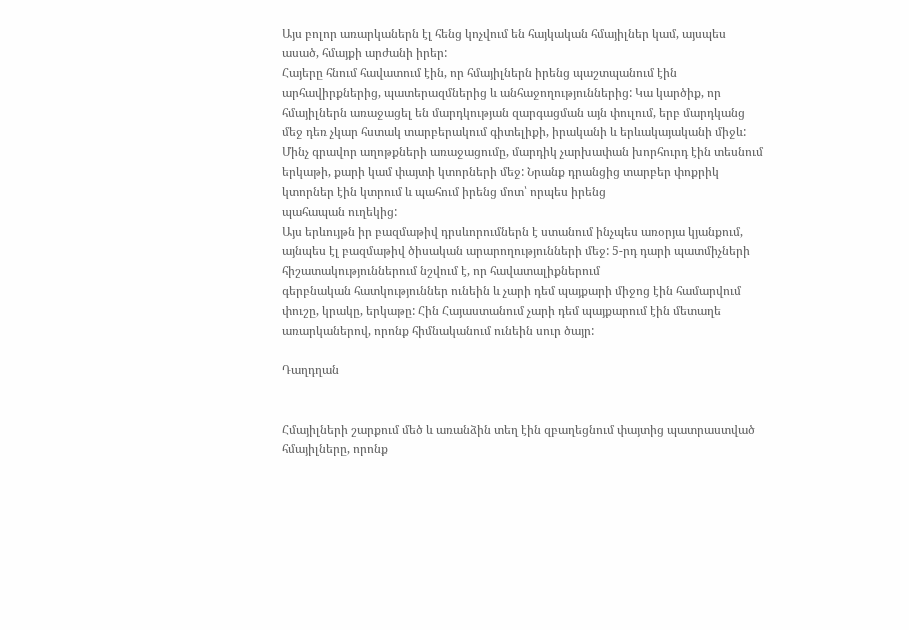Այս բոլոր առարկաներն էլ հենց կոչվում են հայկական հմայիլներ կամ, այսպես ասած, հմայքի արժանի իրեր:
Հայերը հնում հավատում էին, որ հմայիլներն իրենց պաշտպանում էին արհավիրքներից, պատերազմներից և անհաջողություններից: Կա կարծիք, որ հմայիլներն առաջացել են մարդկության զարգացման այն փուլում, երբ մարդկանց մեջ դեռ չկար հստակ տարբերակում գիտելիքի, իրականի և երևակայականի միջև:
Մինչ գրավոր աղոթքների առաջացումը, մարդիկ չարխափան խորհուրդ էին տեսնում երկաթի, քարի կամ փայտի կտորների մեջ: Նրանք դրանցից տարբեր փոքրիկ կտորներ էին կտրում և պահում իրենց մոտ՝ որպես իրենց
պահապան ուղեկից:
Այս երևույթն իր բազմաթիվ դրսևորումներն է ստանում ինչպես առօրյա կյանքում, այնպես էլ բազմաթիվ ծիսական արարողությունների մեջ: 5-րդ դարի պատմիչների հիշատակություններում նշվում է, որ հավատալիքներում
գերբնական հատկություններ ունեին և չարի դեմ պայքարի միջոց էին համարվում փուշը, կրակը, երկաթը: Հին Հայաստանում չարի դեմ պայքարում էին մետաղե առարկաներով, որոնք հիմնականում ունեին սուր ծայր:

Դաղդղան


Հմայիլների շարքում մեծ և առանձին տեղ էին զբաղեցնում փայտից պատրաստված հմայիլները, որոնք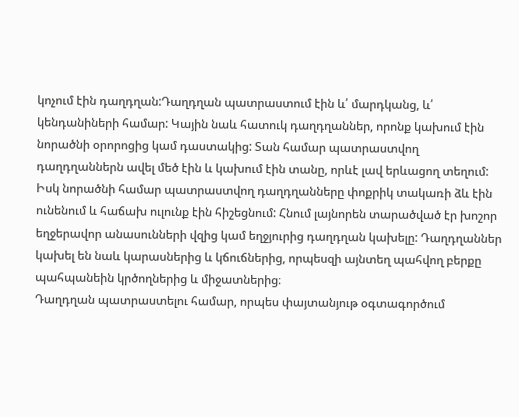կոչում էին դաղդղան:Դաղդղան պատրաստում էին և՛ մարդկանց, և՛ կենդանիների համար: Կային նաև հատուկ դաղդղաններ, որոնք կախում էին նորածնի օրորոցից կամ դաստակից: Տան համար պատրաստվող դաղդղաններն ավել մեծ էին և կախում էին տանը, որևէ լավ երևացող տեղում: Իսկ նորածնի համար պատրաստվող դաղդղանները փոքրիկ տակառի ձև էին ունենում և հաճախ ուլունք էին հիշեցնում: Հնում լայնորեն տարածված էր խոշոր եղջերավոր անասունների վզից կամ եղջյուրից դաղդղան կախելը: Դաղդղաններ կախել են նաև կարասներից և կճուճներից, որպեսզի այնտեղ պահվող բերքը պահպանեին կրծողներից և միջատներից։
Դաղդղան պատրաստելու համար, որպես փայտանյութ օգտագործում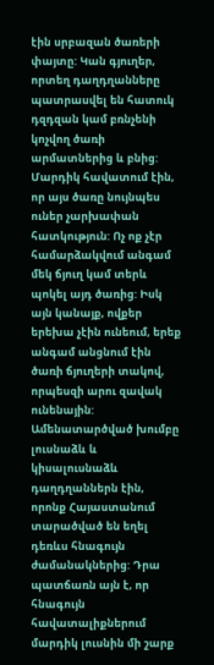էին սրբազան ծառերի փայտը: Կան գյուղեր, որտեղ դաղդղանները պատրասվել են հատուկ դզդզան կամ բռնչենի կոչվող ծառի արմատներից և բնից: Մարդիկ հավատում էին, որ այս ծառը նույնպես ուներ չարխափան հատկություն: Ոչ ոք չէր համարձակվում անգամ մեկ ճյուղ կամ տերև պոկել այդ ծառից: Իսկ այն կանայք, ովքեր երեխա չէին ունեում, երեք անգամ անցնում էին ծառի ճյուղերի տակով, որպեսզի արու զավակ ունենային: Ամենատարծված խումբը լուսնաձև և կիսալուսնաձև դաղդղաններն էին, որոնք Հայաստանում տարածված են եղել դեռևս հնագույն ժամանակներից: Դրա պատճառն այն է, որ հնագույն հավատալիքներում մարդիկ լուսնին մի շարք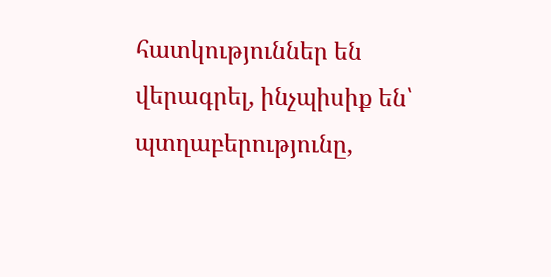հատկություններ են վերագրել, ինչպիսիք են՝ պտղաբերությունը,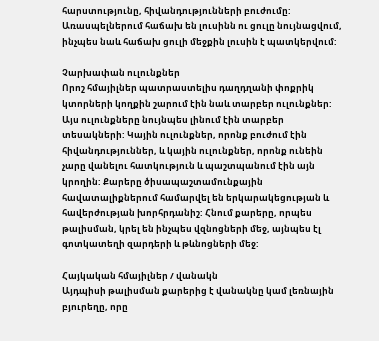հարստությունը, հիվանդությունների բուժումը: Առասպելներում հաճախ են լուսինն ու ցուլը նույնացվում, ինչպես նաև հաճախ ցուլի մեջքին լուսին է պատկերվում:

Չարխափան ուլունքներ
Որոշ հմայիլներ պատրաստելիս դաղդղանի փոքրիկ կտորների կողքին շարում էին նաև տարբեր ուլունքներ: Այս ուլունքները նույնպես լինում էին տարբեր տեսակների: Կային ուլունքներ, որոնք բուժում էին հիվանդություններ, և կային ուլունքներ, որոնք ունեին չարը վանելու հատկություն և պաշտպանում էին այն կրողին: Քարերը ծիսապաշտամունքային հավատալիքներում համարվել են երկարակեցության և հավերժության խորհրդանիշ: Հնում քարերը, որպես թալիսման, կրել են ինչպես վզնոցների մեջ, այնպես էլ գոտկատեղի զարդերի և թևնոցների մեջ:

Հայկական հմայիլներ / վանակն
Այդպիսի թալիսման քարերից է վանակնը կամ լեռնային բյուրեղը, որը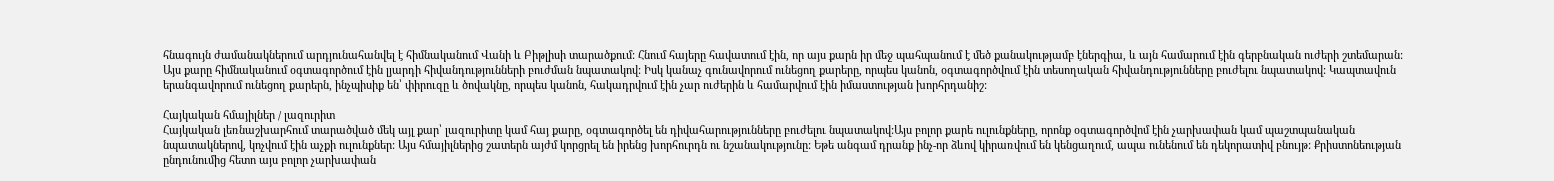հնագույն ժամանակներում արդյունահանվել է հիմնականում Վանի և Բիթլիսի տարածքում: Հնում հայերը հավատում էին, որ այս քարն իր մեջ պահպանում է մեծ քանակությամբ էներգիա, և այն համարում էին գերբնական ուժերի շտեմարան: Այս քարը հիմնականում օգտագործում էին լյարդի հիվանդությունների բուժման նպատակով: Իսկ կանաչ գունավորում ունեցող քարերը, որպես կանոն, օգտագործվում էին տեսողական հիվանդությունները բուժելու նպատակով: Կապտավուն երանգավորում ունեցող քարերն, ինչպիսիք են՝ փիրուզը և ծովակնը, որպես կանոն, հակադրվում էին չար ուժերին և համարվում էին իմաստության խորհրդանիշ:

Հայկական հմայիլներ / լազուրիտ
Հայկական լեռնաշխարհում տարածված մեկ այլ քար՝ լազուրիտը կամ հայ քարը, օգտագործել են դիվահարությունները բուժելու նպատակով:Այս բոլոր քարե ուլունքները, որոնք օգտագործվոմ էին չարխափան կամ պաշտպանական նպատակներով, կոչվում էին աչքի ուլունքներ: Այս հմայիլներից շատերն այժմ կորցրել են իրենց խորհուրդն ու նշանակությունը: Եթե անգամ դրանք ինչ-որ ձևով կիրառվում են կենցաղում, ապա ունենում են դեկորատիվ բնույթ: Քրիստոնեության ընդունումից հետո այս բոլոր չարխափան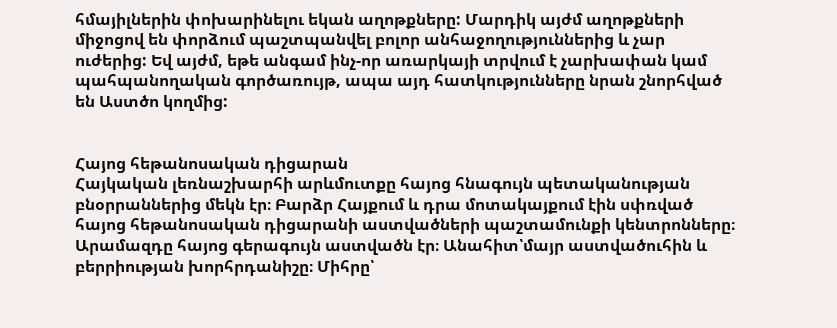հմայիլներին փոխարինելու եկան աղոթքները: Մարդիկ այժմ աղոթքների միջոցով են փորձում պաշտպանվել բոլոր անհաջողություններից և չար ուժերից: Եվ այժմ, եթե անգամ ինչ-որ առարկայի տրվում է չարխափան կամ պահպանողական գործառույթ, ապա այդ հատկությունները նրան շնորհված են Աստծո կողմից:


Հայոց հեթանոսական դիցարան
Հայկական լեռնաշխարհի արևմուտքը հայոց հնագույն պետականության բնօրրաններից մեկն էր։ Բարձր Հայքում և դրա մոտակայքում էին սփռված հայոց հեթանոսական դիցարանի աստվածների պաշտամունքի կենտրոնները։ Արամազդը հայոց գերագույն աստվածն էր։ Անահիտ՝մայր աստվածուհին և բերրիության խորհրդանիշը։ Միհրը՝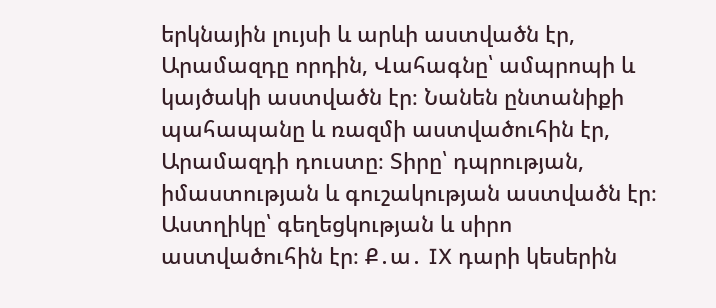երկնային լույսի և արևի աստվածն էր, Արամազդը որդին, Վահագնը՝ ամպրոպի և կայծակի աստվածն էր։ Նանեն ընտանիքի պահապանը և ռազմի աստվածուհին էր, Արամազդի դուստը։ Տիրը՝ դպրության, իմաստության և գուշակության աստվածն էր։
Աստղիկը՝ գեղեցկության և սիրո աստվածուհին էր։ Ք․ա․ IX դարի կեսերին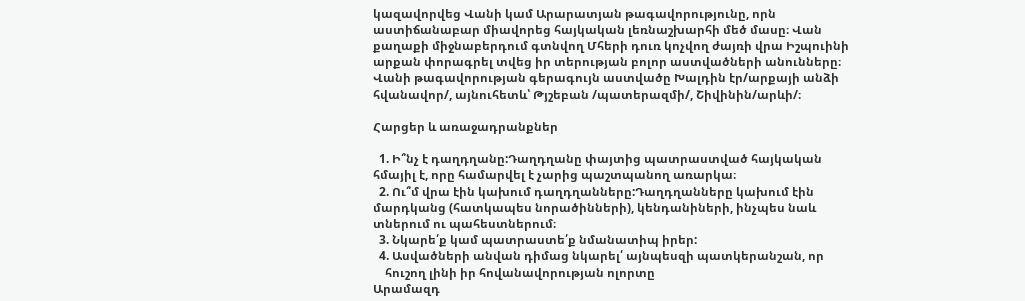կազավորվեց Վանի կամ Արարատյան թագավորությունը, որն աստիճանաբար միավորեց հայկական լեռնաշխարհի մեծ մասը։ Վան քաղաքի միջնաբերդում գտնվող Մհերի դուռ կոչվող ժայռի վրա Իշպուինի արքան փորագրել տվեց իր տերության բոլոր աստվածների անունները։ Վանի թագավորության գերագույն աստվածը Խալդին էր/արքայի անձի հվանավոր/, այնուհետև՝ Թյշեբան /պատերազմի/, Շիվինին/արևի/։

Հարցեր և առաջադրանքներ

  1. Ի՞նչ է դաղդղանը:Դաղդղանը փայտից պատրաստված հայկական հմայիլ է, որը համարվել է չարից պաշտպանող առարկա։
  2. Ու՞մ վրա էին կախում դաղդղանները:Դաղդղանները կախում էին մարդկանց (հատկապես նորածինների), կենդանիների, ինչպես նաև տներում ու պահեստներում։
  3. Նկարե՛ք կամ պատրաստե՛ք նմանատիպ իրեր:
  4. Ասվածների անվան դիմաց նկարել՛ այնպեսզի պատկերանշան, որ
    հուշող լինի իր հովանավորության ոլորտը
Արամազդ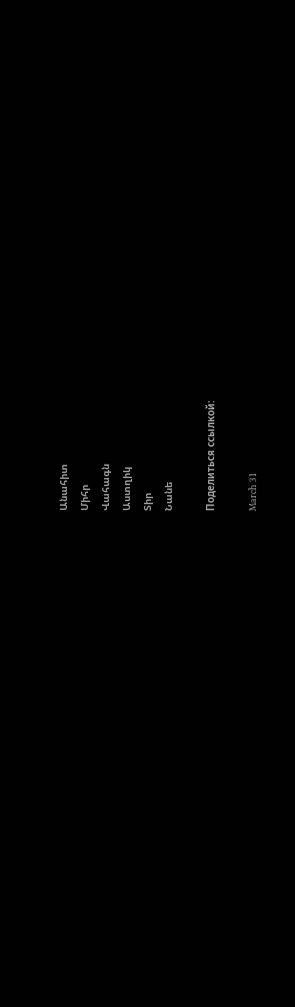Անահիտ
Միհր
Վահագն
Աստղիկ
Տիր
Նանե

Поделиться ссылкой:

March 31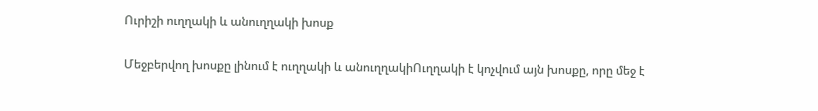Ուրիշի ուղղակի և անուղղակի խոսք

Մեջբերվող խոսքը լինում է ուղղակի և անուղղակիՈւղղակի է կոչվում այն խոսքը, որը մեջ է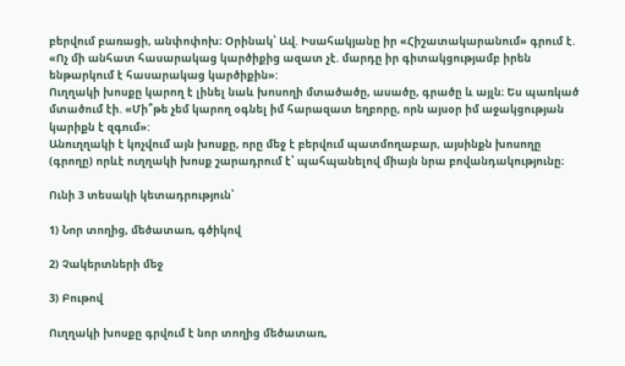բերվում բառացի, անփոփոխ։ Օրինակ՝ Ավ. Իսահակյանը իր «Հիշատակարանում» գրում է. «Ոչ մի անհատ հասարակաց կարծիքից ազատ չէ. մարդը իր գիտակցությամբ իրեն ենթարկում է հասարակաց կարծիքին»:
Ուղղակի խոսքը կարող է լինել նաև խոսողի մտածածը, ասածը, գրածը և այլն։ Ես պառկած մտածում էի. «Մի՞թե չեմ կարող օգնել իմ հարազատ եղբորը, որն այսօր իմ աջակցության կարիքն է զգում»:
Անուղղակի է կոչվում այն խոսքը, որը մեջ է բերվում պատմողաբար, այսինքն խոսողը (գրողը) որևէ ուղղակի խոսք շարադրում է՝ պահպանելով միայն նրա բովանդակությունը։

Ունի 3 տեսակի կետադրություն՝

1) Նոր տողից, մեծատառ, գծիկով

2) Չակերտների մեջ

3) Բութով

Ուղղակի խոսքը գրվում է նոր տողից մեծատառ,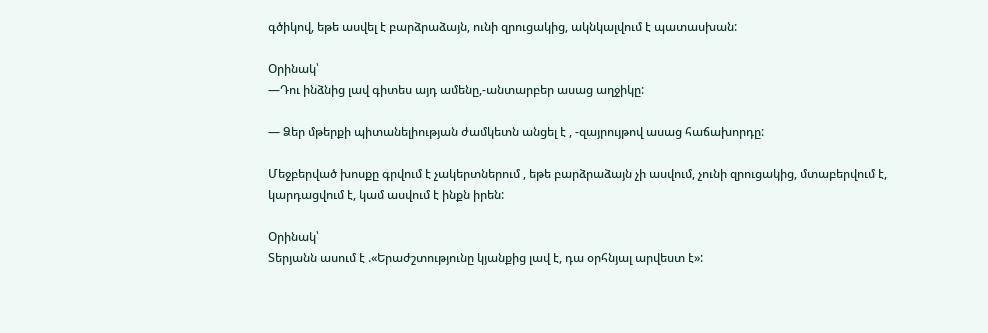գծիկով, եթե ասվել է բարձրաձայն, ունի զրուցակից, ակնկալվում է պատասխան:

Օրինակ՝
—Դու ինձնից լավ գիտես այդ ամենը,-անտարբեր ասաց աղջիկը:

— Ձեր մթերքի պիտանելիության ժամկետն անցել է , -զայրույթով ասաց հաճախորդը:

Մեջբերված խոսքը գրվում է չակերտներում , եթե բարձրաձայն չի ասվում, չունի զրուցակից, մտաբերվում է, կարդացվում է, կամ ասվում է ինքն իրեն:

Օրինակ՝
Տերյանն ասում է .«Երաժշտությունը կյանքից լավ է, դա օրհնյալ արվեստ է»: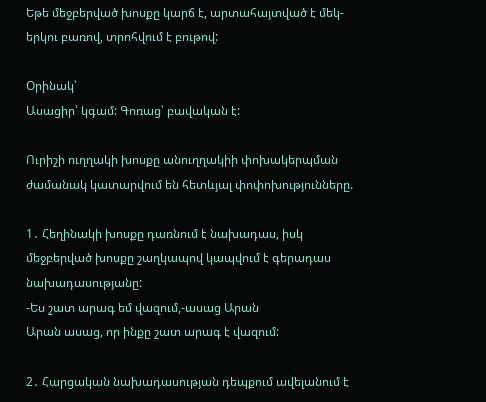Եթե մեջբերված խոսքը կարճ է, արտահայտված է մեկ-երկու բառով, տրոհվում է բութով:

Օրինակ՝
Ասացիր՝ կգամ: Գոռաց՝ բավական է:

Ուրիշի ուղղակի խոսքը անուղղակիի փոխակերպման ժամանակ կատարվում են հետևյալ փոփոխությունները.

1․ Հեղինակի խոսքը դառնում է նախադաս, իսկ մեջբերված խոսքը շաղկապով կապվում է գերադաս նախադասությանը:
-Ես շատ արագ եմ վազում,-ասաց Արան
Արան ասաց, որ ինքը շատ արագ է վազում:

2․ Հարցական նախադասության դեպքում ավելանում է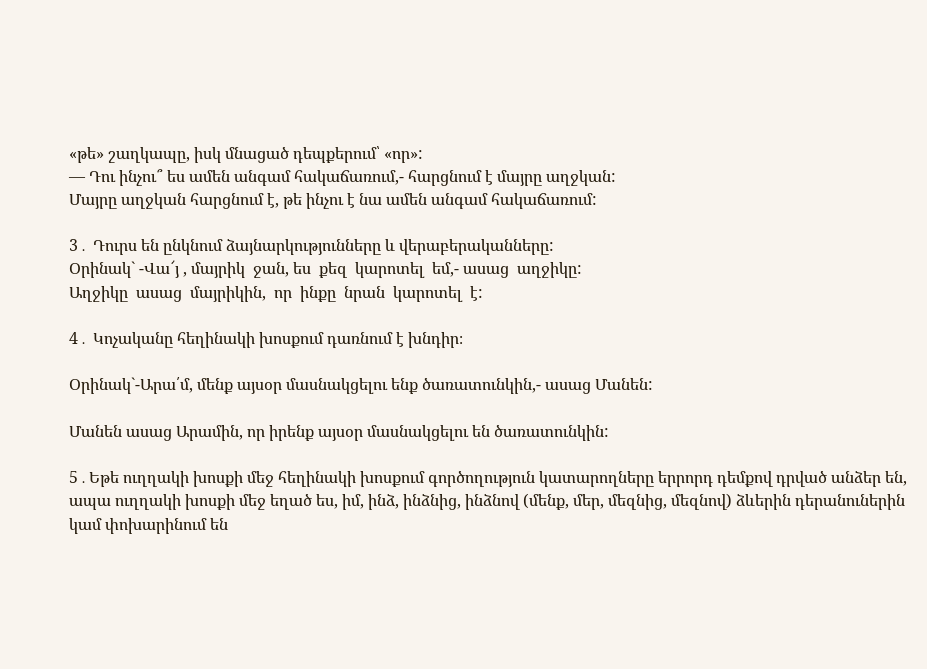«թե» շաղկապը, իսկ մնացած դեպքերում՝ «որ»:
— Դու ինչու՞ ես ամեն անգամ հակաճառում,- հարցնում է մայրը աղջկան:
Մայրը աղջկան հարցնում է, թե ինչու է նա ամեն անգամ հակաճառում:

3․ Դուրս են ընկնում ձայնարկությունները և վերաբերականները:
Օրինակ` -Վա՜յ , մայրիկ  ջան, ես  քեզ  կարոտել  եմ,- ասաց  աղջիկը:
Աղջիկը  ասաց  մայրիկին,  որ  ինքը  նրան  կարոտել  է:

4․ Կոչականը հեղինակի խոսքում դառնում է խնդիր։

Օրինակ`-Արա՛մ, մենք այսօր մասնակցելու ենք ծառատունկին,- ասաց Մանեն:

Մանեն ասաց Արամին, որ իրենք այսօր մասնակցելու են ծառատունկին:

5․Եթե ուղղակի խոսքի մեջ հեղինակի խոսքում գործողություն կատարողները երրորդ դեմքով դրված անձեր են, ապա ուղղակի խոսքի մեջ եղած ես, իմ, ինձ, ինձնից, ինձնով (մենք, մեր, մեզնից, մեզնով) ձևերին դերանուներին կամ փոխարինում են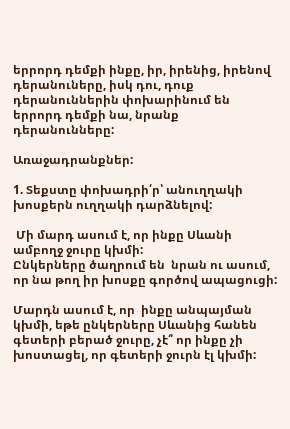երրորդ դեմքի ինքը, իր, իրենից, իրենով դերանուները, իսկ դու, դուք դերանուններին փոխարինում են երրորդ դեմքի նա, նրանք դերանունները:

Առաջադրանքներ:

1. Տեքստը փոխադրի՛ր՝ անուղղակի խոսքերն ուղղակի դարձնելով:

 Մի մարդ ասում է, որ ինքը Սևանի ամբողջ ջուրը կխմի:
Ընկերները ծաղրում են  նրան ու ասում, որ նա թող իր խոսքը գործով ապացուցի:

Մարդն ասում է, որ  ինքը անպայման կխմի, եթե ընկերները Սևանից հանեն գետերի բերած ջուրը, չէ՞ որ ինքը չի խոստացել, որ գետերի ջուրն էլ կխմի: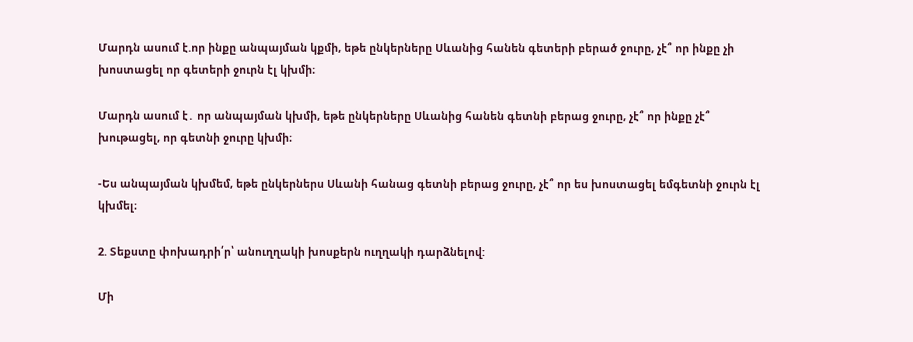Մարդն ասում է.որ ինքը անպայման կքմի, եթե ընկերները Սևանից հանեն գետերի բերած ջուրը, չէ՞ որ ինքը չի խոստացել որ գետերի ջուրն էլ կխմի։

Մարդն ասում է․ որ անպայման կխմի, եթե ընկերները Սևանից հանեն գետնի բերաց ջուրը, չէ՞ որ ինքը չէ՞ խութացել, որ գետնի ջուրը կխմի։

-Ես անպայման կխմեմ, եթե ընկերներս Սևանի հանաց գետնի բերաց ջուրը, չէ՞ որ ես խոստացել եմգետնի ջուրն էլ կխմել։

2. Տեքստը փոխադրի՛ր՝ անուղղակի խոսքերն ուղղակի դարձնելով:

Մի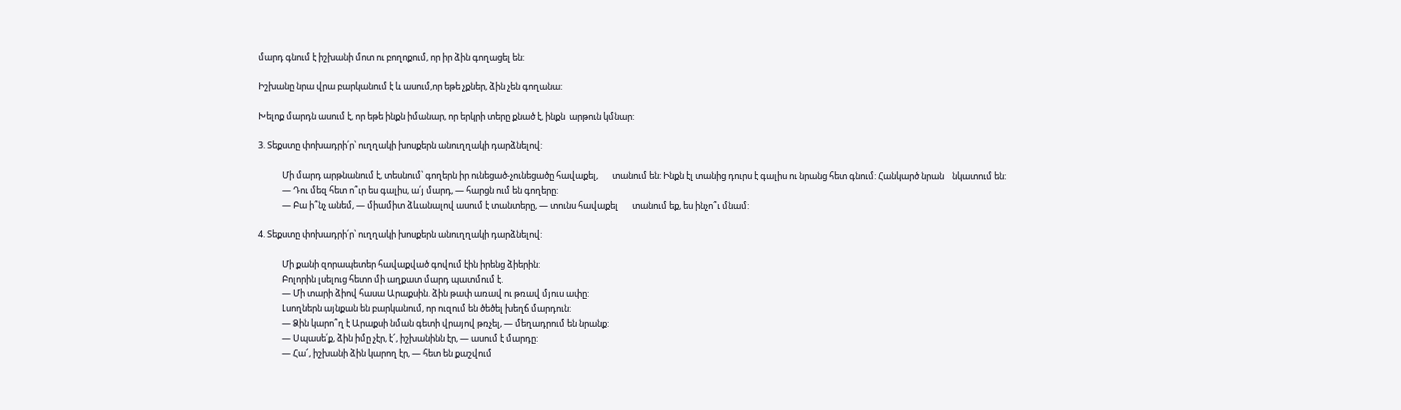մարդ գնում է իշխանի մոտ ու բողոքում, որ իր ձին գողացել են:

Իշխանը նրա վրա բարկանում է և ասում,որ եթե չքներ, ձին չեն գողանա:

Խելոք մարդն ասում է, որ եթե ինքն իմանար, որ երկրի տերը քնած է, ինքն  արթուն կմնար:

3. Տեքստը փոխադրի՛ր՝ ուղղակի խոսքերն անուղղակի դարձնելով:

            Մի մարդ արթնանում է, տեսնում՝ գողերն իր ունեցած-չունեցածը հավաքել,       տանում են: Ինքն էլ տանից դուրս է գալիս ու նրանց հետ գնում: Հանկարծ նրան    նկատում են:
            — Դու մեզ հետ ո՞ւր ես գալիս, ա՛յ մարդ, — հարցն ում են գողերը:
            — Բա ի՞նչ անեմ, — միամիտ ձևանալով ասում է տանտերը, — տունս հավաքել       տանում եք, ես ինչո՞ւ մնամ:

4. Տեքստը փոխադրի՛ր՝ ուղղակի խոսքերն անուղղակի դարձնելով:

            Մի քանի զորապետեր հավաքված գովում էին իրենց ձիերին:
            Բոլորին լսելուց հետո մի աղքատ մարդ պատմում է.
            — Մի տարի ձիով հասա Արաքսին. ձին թափ առավ ու թռավ մյուս ափը:
            Լսողներն այնքան են բարկանում, որ ուզում են ծեծել խեղճ մարդուն:
            — Ձին կարո՞ղ է Արաքսի նման գետի վրայով թռչել, — մեղադրում են նրանք:
            — Սպասե՛ք, ձին իմը չէր, է՜, իշխանինն էր, — ասում է մարդը:
            — Հա՜, իշխանի ձին կարող էր, — հետ են քաշվում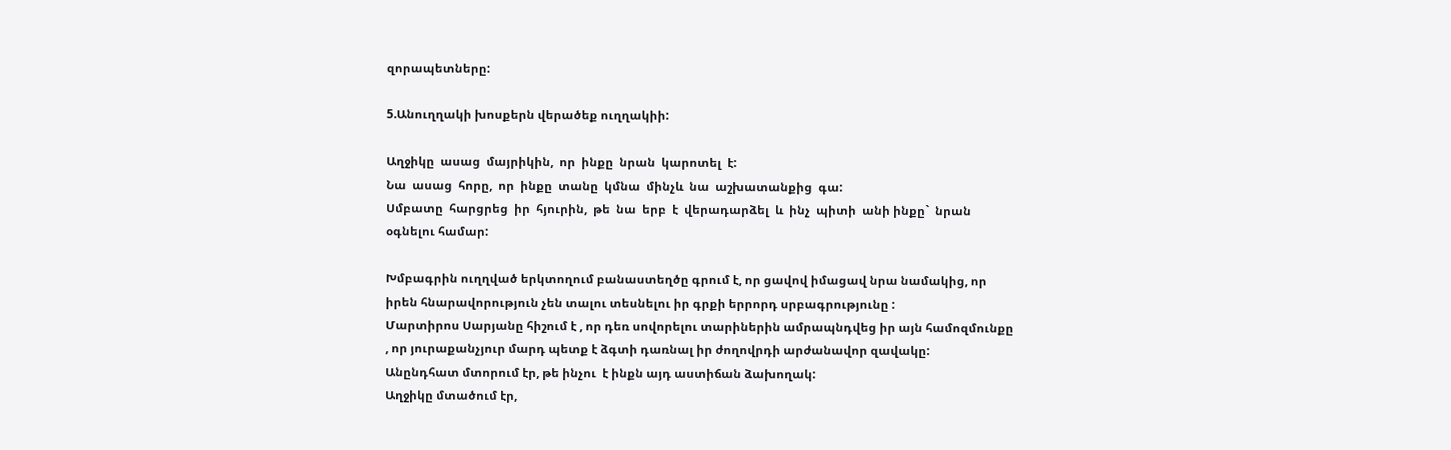զորապետները:

5.Անուղղակի խոսքերն վերածեք ուղղակիի:

Աղջիկը  ասաց  մայրիկին,  որ  ինքը  նրան  կարոտել  է:
Նա  ասաց  հորը,  որ  ինքը  տանը  կմնա  մինչև  նա  աշխատանքից  գա:
Սմբատը  հարցրեց  իր  հյուրին,  թե  նա  երբ  է  վերադարձել  և  ինչ  պիտի  անի ինքը`  նրան  օգնելու համար:

Խմբագրին ուղղված երկտողում բանաստեղծը գրում է, որ ցավով իմացավ նրա նամակից, որ  իրեն հնարավորություն չեն տալու տեսնելու իր գրքի երրորդ սրբագրությունը :
Մարտիրոս Սարյանը հիշում է , որ դեռ սովորելու տարիներին ամրապնդվեց իր այն համոզմունքը , որ յուրաքանչյուր մարդ պետք է ձգտի դառնալ իր ժողովրդի արժանավոր զավակը:
Անընդհատ մտորում էր, թե ինչու  է ինքն այդ աստիճան ձախողակ:
Աղջիկը մտածում էր,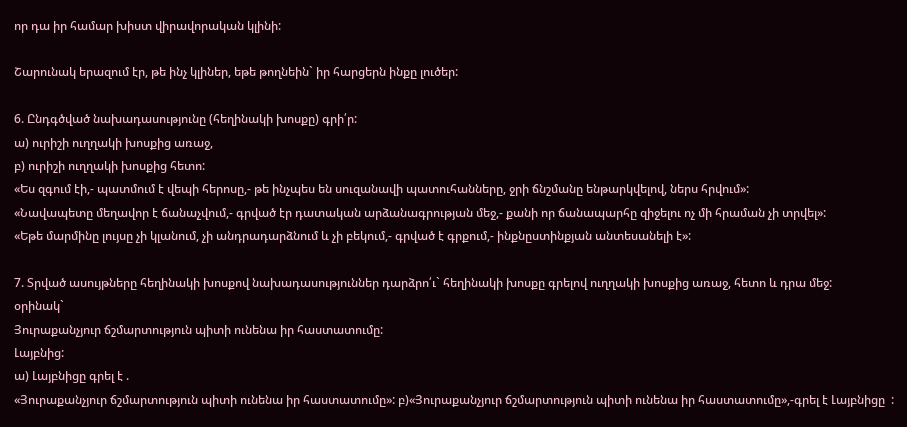որ դա իր համար խիստ վիրավորական կլինի:

Շարունակ երազում էր, թե ինչ կլիներ, եթե թողնեին` իր հարցերն ինքը լուծեր:

6. Ընդգծված նախադասությունը (հեղինակի խոսքը) գրի՛ր:
ա) ուրիշի ուղղակի խոսքից առաջ,
բ) ուրիշի ուղղակի խոսքից հետո:
«Ես զգում էի,- պատմում է վեպի հերոսը,- թե ինչպես են սուզանավի պատուհանները, ջրի ճնշմանը ենթարկվելով, ներս հրվում»:
«Նավապետը մեղավոր է ճանաչվում,- գրված էր դատական արձանագրության մեջ,- քանի որ ճանապարհը զիջելու ոչ մի հրաման չի տրվել»:
«Եթե մարմինը լույսը չի կլանում, չի անդրադարձնում և չի բեկում,- գրված է գրքում,- ինքնըստինքյան անտեսանելի է»:

7. Տրված ասույթները հեղինակի խոսքով նախադասություններ դարձրո՛ւ` հեղինակի խոսքը գրելով ուղղակի խոսքից առաջ, հետո և դրա մեջ:
օրինակ`
Յուրաքանչյուր ճշմարտություն պիտի ունենա իր հաստատումը:
Լայբնից:
ա) Լայբնիցը գրել է .
«Յուրաքանչյուր ճշմարտություն պիտի ունենա իր հաստատումը»: բ)«Յուրաքանչյուր ճշմարտություն պիտի ունենա իր հաստատումը»,-գրել է Լայբնիցը  :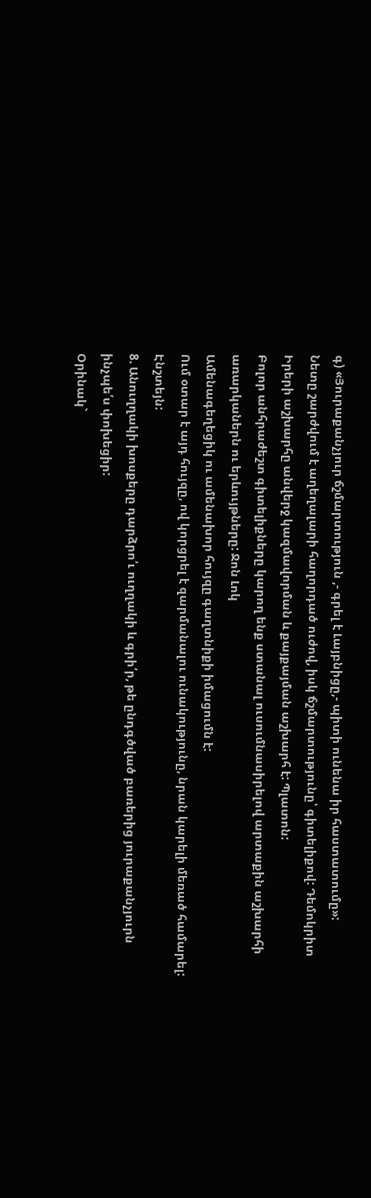գ) «Յուրաքանչյուր ճշմարտություն ,- գրել է Լայբնիցը,- պիտի ունենա իր հաստատումը»:
Նետը շարժվում է աղեղալարի հաղորդած ուժով, իսկ ճշմարտությունը՝ գիտելիքով: Դեմոկրիտ
Իրերի աշխարհը անվերջ կազմավորման և քայքայման աշխարհ է: Պլատոն:
Բոլոր անհրաժեշտ գիտելիքները կարող ենք ստանալ ուսումնասիրելով արտաքին աշխարհի առարկաներն ու երևույթները: Ջոն Լոկ
Ամենագեղեցիկ ու ամենախոր հույզը գաղտնիքի իմացումն է:
Ում օտար է այդ հույզը, ով կորցրել է զարմանալու ունակությունը, նրան կարելի մեռած համարել: Էնշտեյն:
8. Անուղղակի խոսքերը դարձրո՛ւ ուղղակի և գրի՛ր, թե ընդգծված բառերից յուրաքանչյուրն ինչպե՛ս փոխեցիր:
Օրինակ`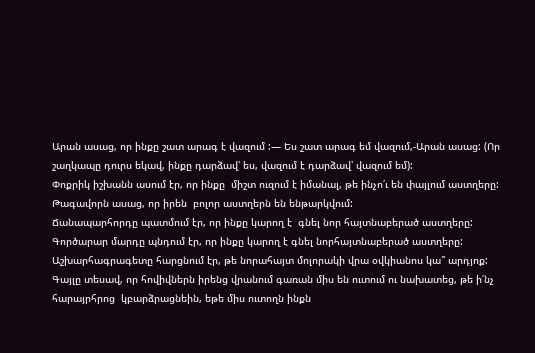Արան ասաց, որ ինքը շատ արագ է վազում :— Ես շատ արագ եմ վազում,-Արան ասաց: (Որ շաղկապը դուրս եկավ, ինքը դարձավ՝ ես, վազում է դարձավ՝ վազում եմ):
Փոքրիկ իշխանն ասում էր, որ ինքը  միշտ ուզում է իմանալ, թե ինչո՛ւ են փայլում աստղերը:
Թագավորն ասաց, որ իրեն  բոլոր աստղերն են ենթարկվում:
Ճանապարհորդը պատմում էր, որ ինքը կարող է  գնել նոր հայտնաբերած աստղերը:
Գործարար մարդը պնդում էր, որ ինքը կարող է գնել նորհայտնաբերած աստղերը:
Աշխարհագրագետը հարցնում էր, թե նորահայտ մոլորակի վրա օվկիանոս կա՞ արդյոք:
Գայլը տեսավ, որ հովիվներն իրենց վրանում գառան միս են ուտում ու նախատեց, թե ի՛նչ հարայրհրոց  կբարձրացնեին, եթե միս ուտողն ինքն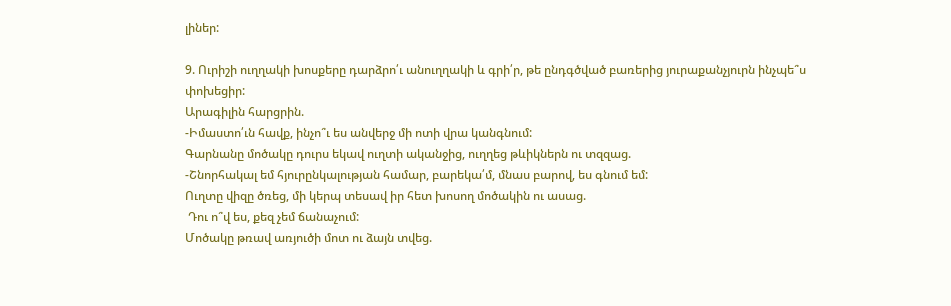լիներ:

9. Ուրիշի ուղղակի խոսքերը դարձրո՛ւ անուղղակի և գրի՛ր, թե ընդգծված բառերից յուրաքանչյուրն ինչպե՞ս փոխեցիր:
Արագիլին հարցրին.
-Իմաստո՛ւն հավք, ինչո՞ւ ես անվերջ մի ոտի վրա կանգնում:
Գարնանը մոծակը դուրս եկավ ուղտի ականջից, ուղղեց թևիկներն ու տզզաց.
-Շնորհակալ եմ հյուրընկալության համար, բարեկա՛մ, մնաս բարով, ես գնում եմ:
Ուղտը վիզը ծռեց, մի կերպ տեսավ իր հետ խոսող մոծակին ու ասաց.
 Դու ո՞վ ես, քեզ չեմ ճանաչում:
Մոծակը թռավ առյուծի մոտ ու ձայն տվեց.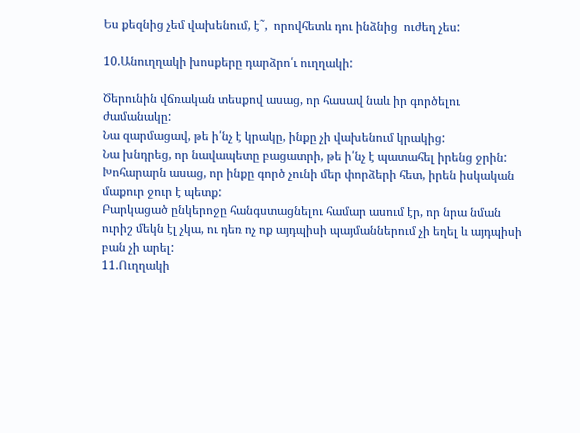Ես քեզնից չեմ վախենում, է˜,  որովհետև դու ինձնից  ուժեղ չես:

10.Անուղղակի խոսքերը դարձրո՛ւ ուղղակի:

Ծերունին վճռական տեսքով ասաց, որ հասավ նաև իր գործելու ժամանակը:
Նա զարմացավ, թե ի՛նչ է կրակը, ինքը չի վախենում կրակից:
Նա խնդրեց, որ նավապետը բացատրի, թե ի՛նչ է պատահել իրենց ջրին:
Խոհարարն ասաց, որ ինքը գործ չունի մեր փորձերի հետ, իրեն իսկական մաքուր ջուր է պետք:
Բարկացած ընկերոջը հանգստացնելու համար ասում էր, որ նրա նման ուրիշ մեկն էլ չկա, ու դեռ ոչ ոք այդպիսի պայմաններում չի եղել և այդպիսի բան չի արել:
11.Ուղղակի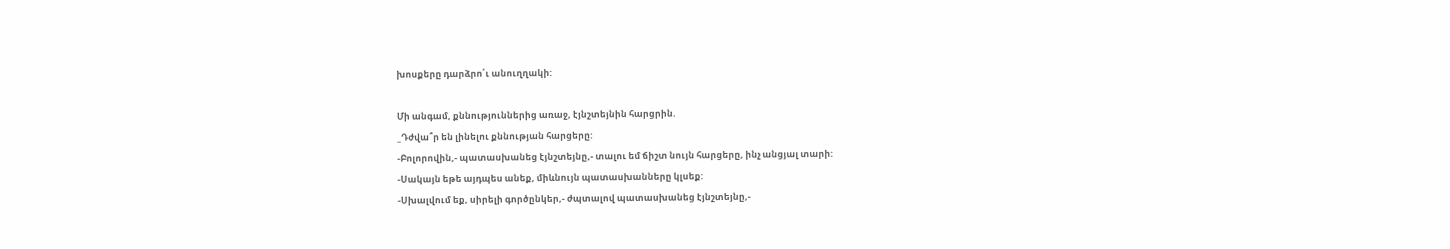խոսքերը դարձրո՛ւ անուղղակի:

Մի անգամ, քննություններից առաջ, էյնշտեյնին հարցրին.
_Դժվա՞ր են լինելու քննության հարցերը:
-Բոլորովին,- պատասխանեց էյնշտեյնը,- տալու եմ ճիշտ նույն հարցերը, ինչ անցյալ տարի:
-Սակայն եթե այդպես անեք, միևնույն պատասխանները կլսեք:
-Սխալվում եք, սիրելի գործընկեր,- ժպտալով պատասխանեց էյնշտեյնը,-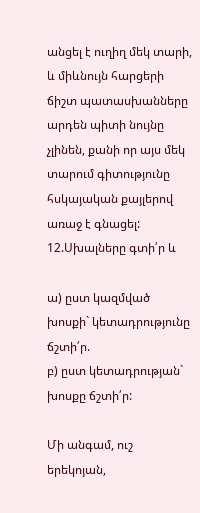անցել է ուղիղ մեկ տարի, և միևնույն հարցերի ճիշտ պատասխանները արդեն պիտի նույնը չլինեն, քանի որ այս մեկ տարում գիտությունը հսկայական քայլերով առաջ է գնացել:
12.Սխալները գտի՛ր և

ա) ըստ կազմված խոսքի` կետադրությունը ճշտի՛ր.
բ) ըստ կետադրության` խոսքը ճշտի՛ր:

Մի անգամ, ուշ երեկոյան,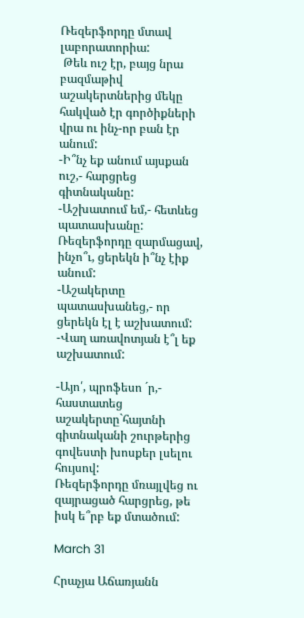Ռեզերֆորդը մտավ լաբորատորիա:
 Թեև ուշ էր, բայց նրա բազմաթիվ աշակերտներից մեկը հակված էր գործիքների վրա ու ինչ-որ բան էր անում:
-Ի՞նչ եք անում այսքան ուշ,- հարցրեց գիտնականը:
-Աշխատում եմ,- հետևեց պատասխանը:
Ռեզերֆորդը զարմացավ, ինչո՞ւ, ցերեկն ի՞նչ էիք անում:
-Աշակերտը պատասխանեց,- որ ցերեկն էլ է աշխատում:
-Վաղ առավոտյան է՞լ եք աշխատում:

-Այո՛, պրոֆեսո ´ր,- հաստատեց աշակերտը`հայտնի գիտնականի շուրթերից գովեստի խոսքեր լսելու հույսով:
Ռեզերֆորդը մռայլվեց ու զայրացած հարցրեց, թե իսկ ե՞րբ եք մտածում:

March 31

Հրաչյա Աճառյանն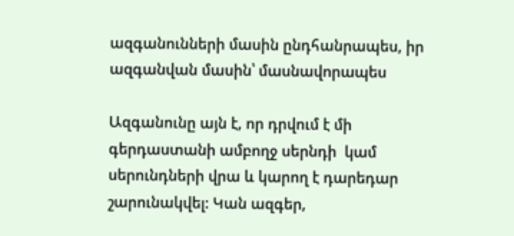ազգանունների մասին ընդհանրապես, իր ազգանվան մասին՝ մասնավորապես

Ազգանունը այն է, որ դրվում է մի գերդաստանի ամբողջ սերնդի  կամ սերունդների վրա և կարող է դարեդար շարունակվել: Կան ազգեր,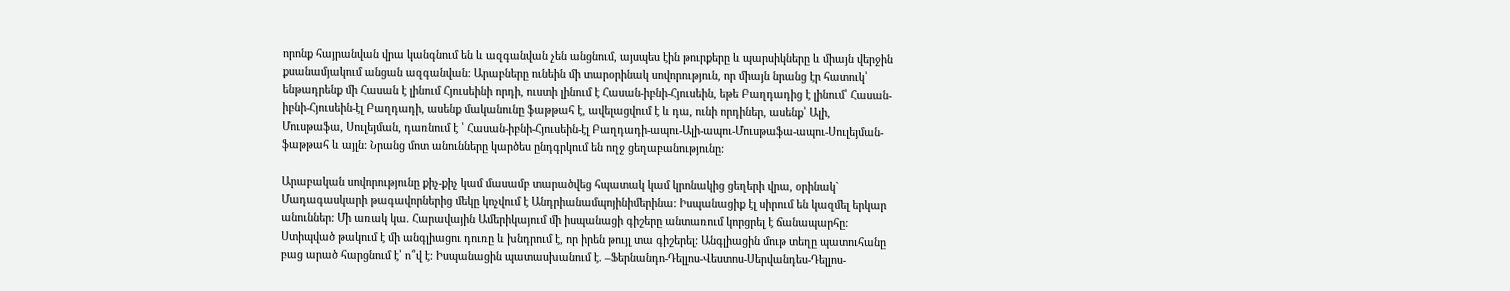որոնք հայրանվան վրա կանգնում են և ազգանվան չեն անցնում, այսպես էին թուրքերը և պարսիկները և միայն վերջին քսանամյակում անցան ազգանվան: Արաբները ունեին մի տարօրինակ սովորություն, որ միայն նրանց էր հատուկ՝ ենթադրենք մի Հասան է լինում Հյուսեինի որդի, ուստի լինում է Հասան-իբնի-Հյուսեին, եթե Բաղդադից է լինում՝ Հասան-իբնի-Հյուսեին-էլ Բաղդադի, ասենք մականունը ֆաթթահ է, ավելացվում է և դա, ունի որդիներ, ասենք՝ Ալի, Մուսթաֆա, Սուլեյման, դառնում է ՝ Հասան-իբնի-Հյուսեին-էլ Բաղդադի-ապու-Ալի-ապու-Մուսթաֆա-ապու-Սուլեյման-ֆաթթահ և այլն: Նրանց մոտ անունները կարծես ընդգրկում են ողջ ցեղաբանությունը:

Արաբական սովորությունը քիչ-քիչ կամ մասամբ տարածվեց հպատակ կամ կրոնակից ցեղերի վրա, օրինակ` Մադագասկարի թագավորներից մեկը կոչվում է Անդրիանամպոյինիմերինա: Իսպանացիք էլ սիրում են կազմել երկար անուններ: Մի առակ կա. Հարավային Ամերիկայում մի իսպանացի գիշերը անտառում կորցրել է ճանապարհը: Ստիպված թակում է մի անգլիացու դուռը և խնդրում է, որ իրեն թույլ տա գիշերել: Անգլիացին մութ տեղը պատուհանը բաց արած հարցնում է՝ ո՞վ է: Իսպանացին պատասխանում է. –Ֆերնանդո-Դելլոս-Վեստոս-Սերվանդես-Դելլոս-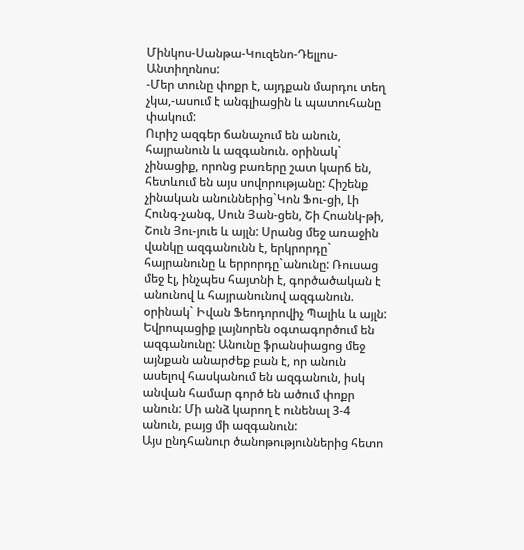Մինկոս-Սանթա-Կուզենո-Դելլոս-Անտիղոնոս:
-Մեր տունը փոքր է, այդքան մարդու տեղ չկա,-ասում է անգլիացին և պատուհանը փակում:
Ուրիշ ազգեր ճանաչում են անուն, հայրանուն և ազգանուն. օրինակ` չինացիք, որոնց բառերը շատ կարճ են, հետևում են այս սովորությանը: Հիշենք չինական անուններից`Կոն Ֆու-ցի, Լի Հունգ-չանգ, Սուն Յան-ցեն, Շի Հոանկ-թի, Շուն Յու-յուե և այլն: Սրանց մեջ առաջին վանկը ազգանունն է, երկրորդը` հայրանունը և երրորդը`անունը: Ռուսաց մեջ էլ, ինչպես հայտնի է, գործածական է անունով և հայրանունով ազգանուն. օրինակ` Իվան Ֆեոդորովիչ Պալիև և այլն:
Եվրոպացիք լայնորեն օգտագործում են ազգանունը: Անունը ֆրանսիացոց մեջ այնքան անարժեք բան է, որ անուն ասելով հասկանում են ազգանուն, իսկ անվան համար գործ են ածում փոքր անուն: Մի անձ կարող է ունենալ 3-4 անուն, բայց մի ազգանուն:
Այս ընդհանուր ծանոթություններից հետո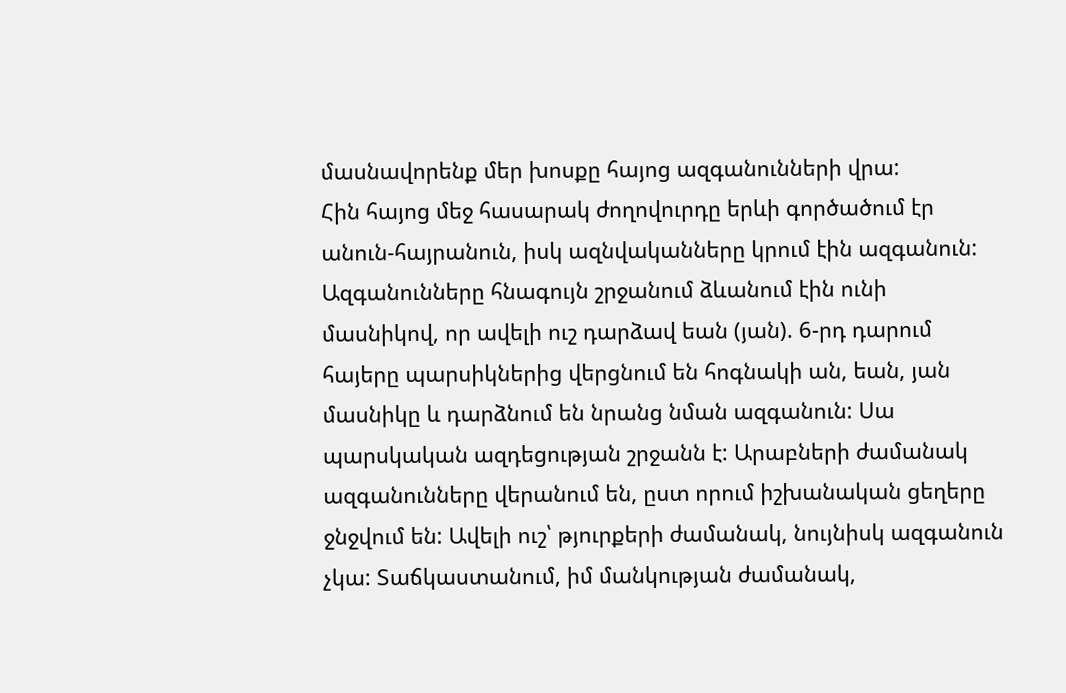մասնավորենք մեր խոսքը հայոց ազգանունների վրա:
Հին հայոց մեջ հասարակ ժողովուրդը երևի գործածում էր անուն-հայրանուն, իսկ ազնվականները կրում էին ազգանուն: Ազգանունները հնագույն շրջանում ձևանում էին ունի մասնիկով, որ ավելի ուշ դարձավ եան (յան). 6-րդ դարում հայերը պարսիկներից վերցնում են հոգնակի ան, եան, յան մասնիկը և դարձնում են նրանց նման ազգանուն: Սա պարսկական ազդեցության շրջանն է: Արաբների ժամանակ ազգանունները վերանում են, ըստ որում իշխանական ցեղերը ջնջվում են: Ավելի ուշ՝ թյուրքերի ժամանակ, նույնիսկ ազգանուն չկա: Տաճկաստանում, իմ մանկության ժամանակ,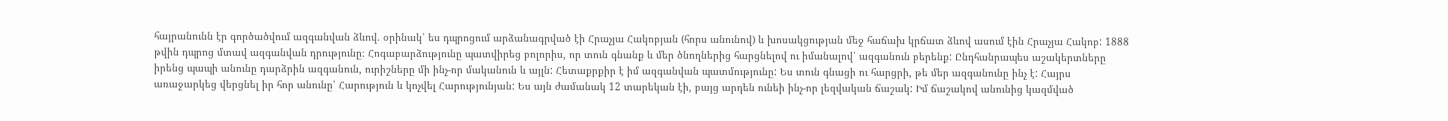հայրանունն էր գործածվում ազգանվան ձևով. օրինակ՝ ես դպրոցում արձանագրված էի Հրաչյա Հակոբյան (հորս անունով) և խոսակցության մեջ հաճախ կրճատ ձևով ասում էին Հրաչյա Հակոբ: 1888 թվին դպրոց մտավ ազգանվան դրությունը։ Հոգաբարձությունը պատվիրեց բոլորիս, որ տուն գնանք և մեր ծնողներից հարցնելով ու իմանալով՝ ազգանուն բերենք: Ընդհանրապես աշակերտները իրենց պապի անունը դարձրին ազգանուն, ուրիշները մի ինչ-որ մականուն և այլն: Հետաքրքիր է իմ ազգանվան պատմությունը: Ես տուն գնացի ու հարցրի, թե մեր ազգանունը ինչ է: Հայրս առաջարկեց վերցնել իր հոր անունը՝ Հարություն և կոչվել Հարությունյան: Ես այն ժամանակ 12 տարեկան էի, բայց արդեն ունեի ինչ-որ լեզվական ճաշակ: Իմ ճաշակով անունից կազմված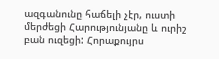ազգանունը հաճելի չէր, ուստի մերժեցի Հարությունյանը և ուրիշ բան ուզեցի: Հորաքույրս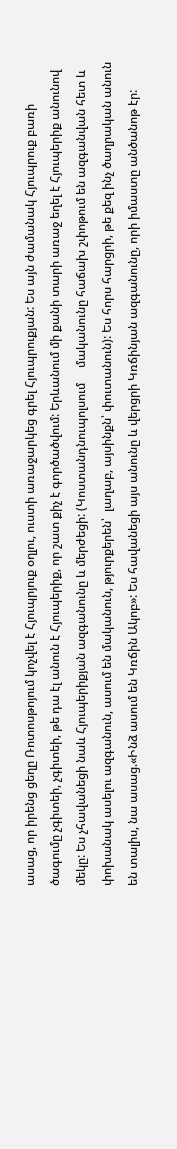ասաց, որ իրենց ցեղը Ռոտոսթոյում կոչվել է Հյուպրյուք օղլու, ուստի առաջարկեց գրել Հյուպրուքյան: Ես այն ժամանակ Հյուպրուք բառի ծագումը չգիտեի, չգիտեի, թե դա էլ անուն է Հյուպերիք, որ շատ քիչ է գործածվում: Երևանում մի քանի տարի առաջ եղել է Հյուպերիք անունով մեկը: Ես չհավանեցի նաև Հյուպերիքյան ազգանունը և մերժեցի: (Կոստանդնուպոլսում     մականունը հաճախ շփոթում են ազգանվան հետ և փոխանակ ասելու ազգանուն, ասում են մականուն, թյուրքերեն՝  լաղաբ, այսինքն՝ փուտանուն): Ես հորս հարցրի, թե քեզ ինչ ծաղրական անուն են տալիս, նա ասաց.«Ինձ ասում են Կռճին Ակոբ»: Ես հավանեցի այս անունը և վերցրի Կռճինյան ազգանունը, որի իմաստը անծանոթ էր: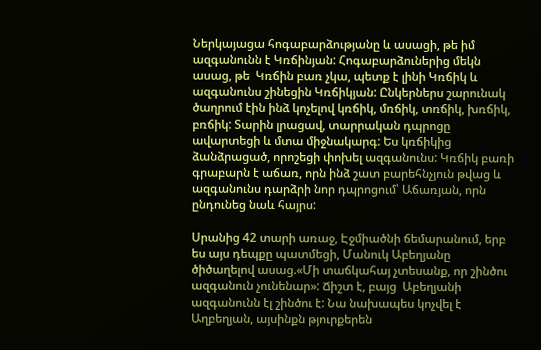Ներկայացա հոգաբարձությանը և ասացի, թե իմ ազգանունն է Կռճինյան: Հոգաբարձուներից մեկն ասաց, թե  Կռճին բառ չկա, պետք է լինի Կռճիկ և ազգանունս շինեցին Կռճիկյան: Ընկերներս շարունակ ծաղրում էին ինձ կոչելով կռճիկ, մռճիկ, տռճիկ, խռճիկ, բռճիկ: Տարին լրացավ, տարրական դպրոցը ավարտեցի և մտա միջնակարգ: Ես կռճիկից ձանձրացած, որոշեցի փոխել ազգանունս: Կռճիկ բառի գրաբարն է աճառ, որն ինձ շատ բարեհնչյուն թվաց և ազգանունս դարձրի նոր դպրոցում՝ Աճառյան, որն ընդունեց նաև հայրս:

Սրանից 42 տարի առաջ, Էջմիածնի ճեմարանում, երբ ես այս դեպքը պատմեցի, Մանուկ Աբեղյանը ծիծաղելով ասաց.«Մի տաճկահայ չտեսանք, որ շինծու ազգանուն չունենար»: Ճիշտ է, բայց  Աբեղյանի ազգանունն էլ շինծու է: Նա նախապես կոչվել է Աղբեղյան, այսինքն թյուրքերեն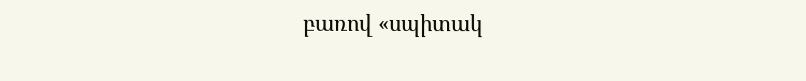բառով «սպիտակ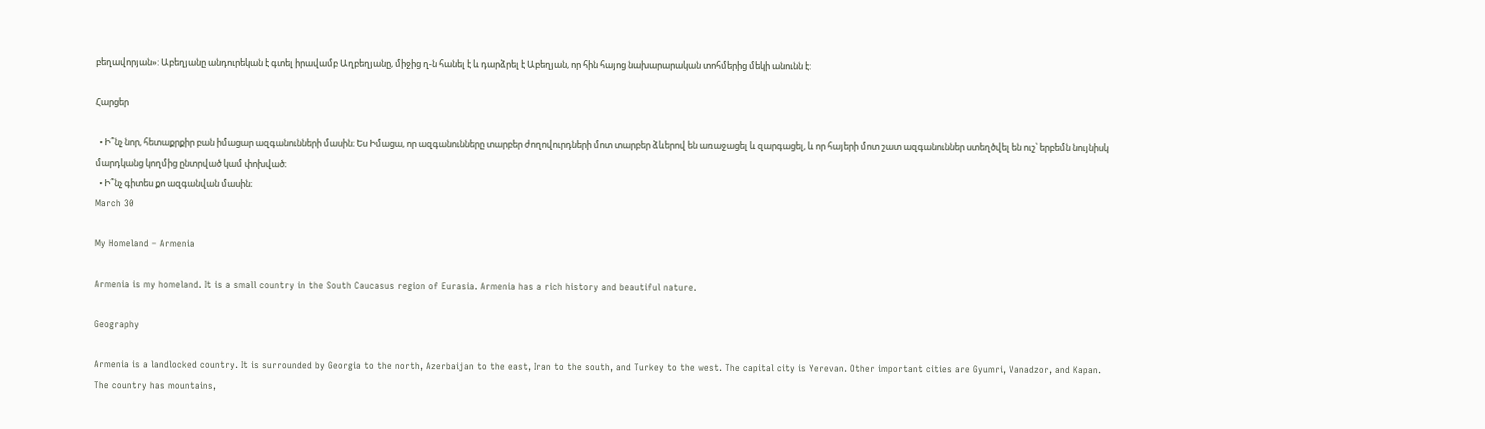բեղավորյան»: Աբեղյանը անդուրեկան է գտել իրավամբ Աղբեղյանը, միջից ղ-ն հանել է և դարձրել է Աբեղյան, որ հին հայոց նախարարական տոհմերից մեկի անունն է:

Հարցեր

  • Ի՞նչ նոր, հետաքրքիր բան իմացար ազգանունների մասին։ Ես Իմացա, որ ազգանունները տարբեր ժողովուրդների մոտ տարբեր ձևերով են առաջացել և զարգացել, և որ հայերի մոտ շատ ազգանուններ ստեղծվել են ուշ՝ երբեմն նույնիսկ մարդկանց կողմից ընտրված կամ փոխված։
  • Ի՞նչ գիտես քո ազգանվան մասին։
March 30

My Homeland – Armenia

Armenia is my homeland. It is a small country in the South Caucasus region of Eurasia. Armenia has a rich history and beautiful nature.

Geography

Armenia is a landlocked country. It is surrounded by Georgia to the north, Azerbaijan to the east, Iran to the south, and Turkey to the west. The capital city is Yerevan. Other important cities are Gyumri, Vanadzor, and Kapan. The country has mountains,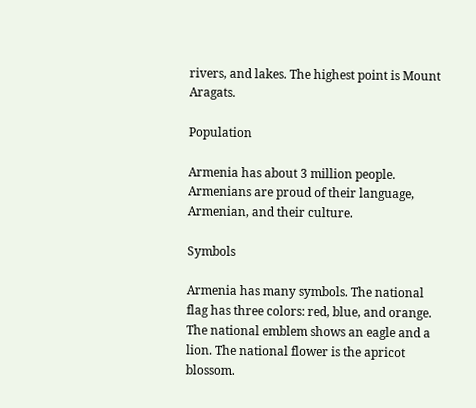rivers, and lakes. The highest point is Mount Aragats.

Population

Armenia has about 3 million people. Armenians are proud of their language, Armenian, and their culture.

Symbols

Armenia has many symbols. The national flag has three colors: red, blue, and orange. The national emblem shows an eagle and a lion. The national flower is the apricot blossom.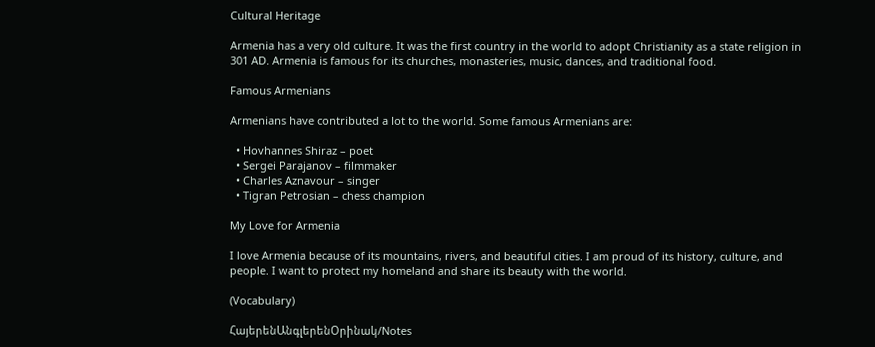Cultural Heritage

Armenia has a very old culture. It was the first country in the world to adopt Christianity as a state religion in 301 AD. Armenia is famous for its churches, monasteries, music, dances, and traditional food.

Famous Armenians

Armenians have contributed a lot to the world. Some famous Armenians are:

  • Hovhannes Shiraz – poet
  • Sergei Parajanov – filmmaker
  • Charles Aznavour – singer
  • Tigran Petrosian – chess champion

My Love for Armenia

I love Armenia because of its mountains, rivers, and beautiful cities. I am proud of its history, culture, and people. I want to protect my homeland and share its beauty with the world.

(Vocabulary)

ՀայերենԱնգլերենՕրինակ/Notes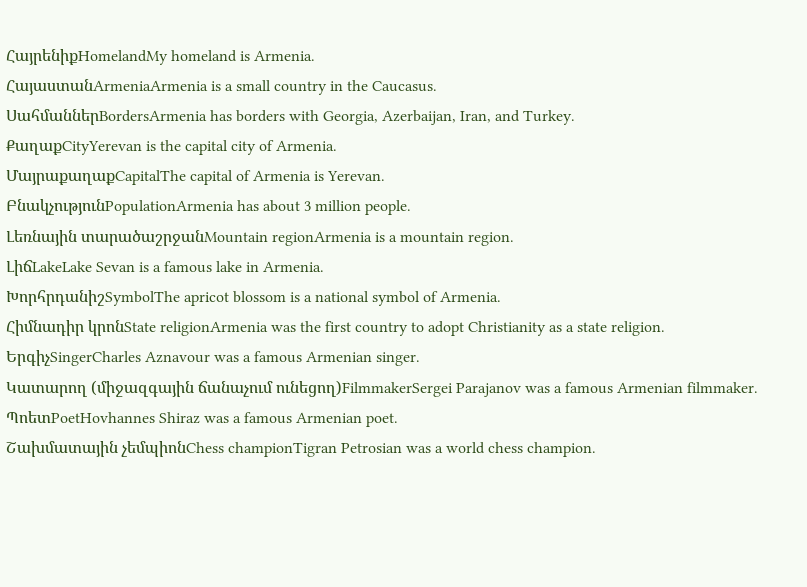ՀայրենիքHomelandMy homeland is Armenia.
ՀայաստանArmeniaArmenia is a small country in the Caucasus.
ՍահմաններBordersArmenia has borders with Georgia, Azerbaijan, Iran, and Turkey.
ՔաղաքCityYerevan is the capital city of Armenia.
ՄայրաքաղաքCapitalThe capital of Armenia is Yerevan.
ԲնակչությունPopulationArmenia has about 3 million people.
Լեռնային տարածաշրջանMountain regionArmenia is a mountain region.
ԼիճLakeLake Sevan is a famous lake in Armenia.
ԽորհրդանիշSymbolThe apricot blossom is a national symbol of Armenia.
Հիմնադիր կրոնState religionArmenia was the first country to adopt Christianity as a state religion.
ԵրգիչSingerCharles Aznavour was a famous Armenian singer.
Կատարող (միջազգային ճանաչում ունեցող)FilmmakerSergei Parajanov was a famous Armenian filmmaker.
ՊոետPoetHovhannes Shiraz was a famous Armenian poet.
Շախմատային չեմպիոնChess championTigran Petrosian was a world chess champion.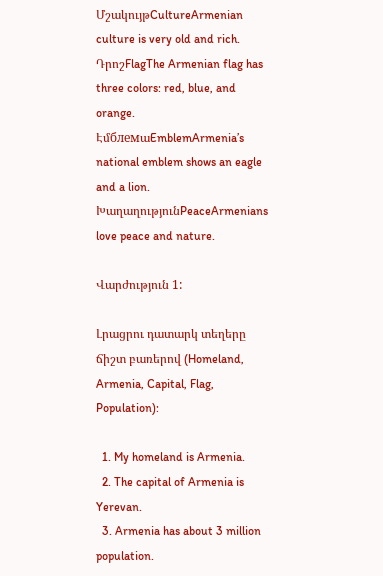ՄշակույթCultureArmenian culture is very old and rich.
ԴրոշFlagThe Armenian flag has three colors: red, blue, and orange.
ԷմблемաEmblemArmenia’s national emblem shows an eagle and a lion.
ԽաղաղությունPeaceArmenians love peace and nature.

Վարժություն 1:

Լրացրու դատարկ տեղերը ճիշտ բառերով (Homeland, Armenia, Capital, Flag, Population):

  1. My homeland is Armenia.
  2. The capital of Armenia is Yerevan.
  3. Armenia has about 3 million population.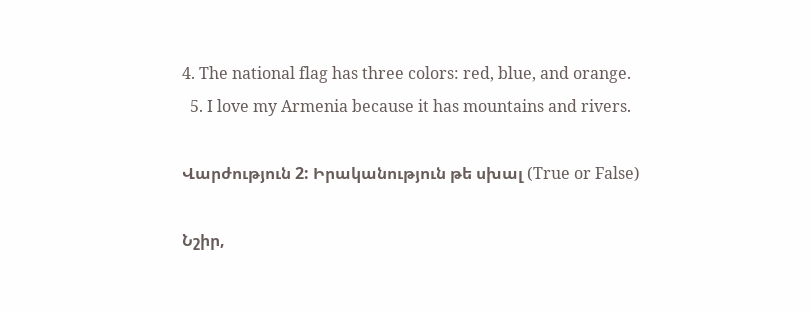4. The national flag has three colors: red, blue, and orange.
  5. I love my Armenia because it has mountains and rivers.

Վարժություն 2: Իրականություն թե սխալ (True or False)

Նշիր,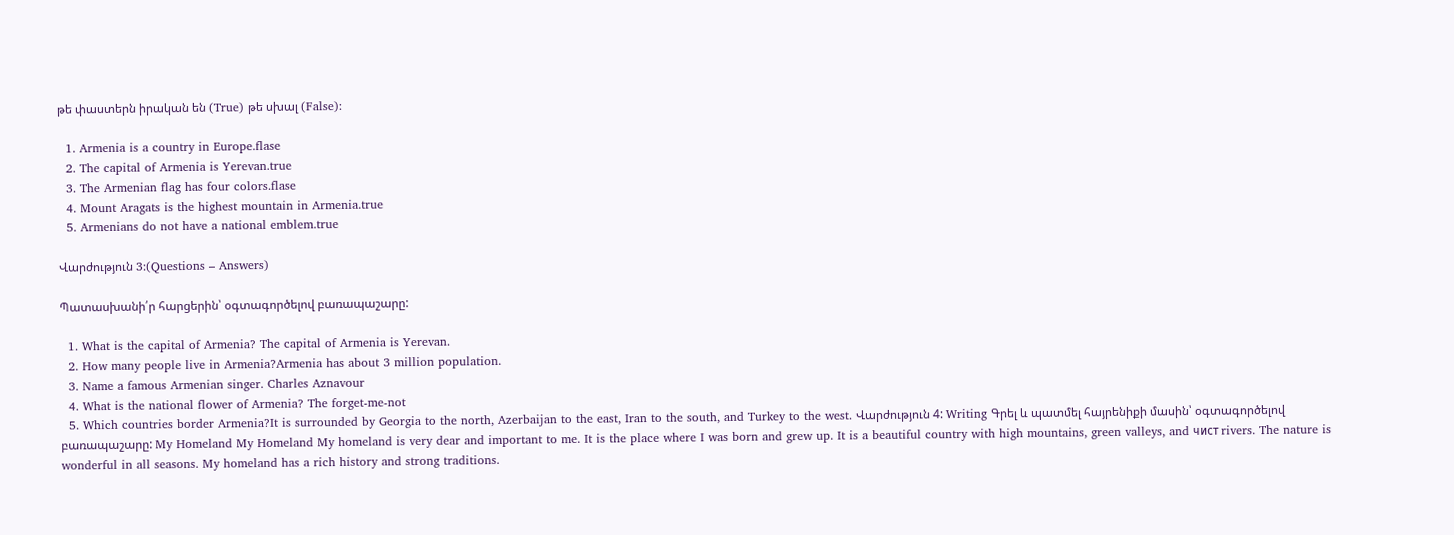թե փաստերն իրական են (True) թե սխալ (False):

  1. Armenia is a country in Europe.flase
  2. The capital of Armenia is Yerevan.true
  3. The Armenian flag has four colors.flase
  4. Mount Aragats is the highest mountain in Armenia.true
  5. Armenians do not have a national emblem.true

Վարժություն 3:(Questions – Answers)

Պատասխանի՛ր հարցերին՝ օգտագործելով բառապաշարը:

  1. What is the capital of Armenia? The capital of Armenia is Yerevan.
  2. How many people live in Armenia?Armenia has about 3 million population.
  3. Name a famous Armenian singer. Charles Aznavour
  4. What is the national flower of Armenia? The forget-me-not
  5. Which countries border Armenia?It is surrounded by Georgia to the north, Azerbaijan to the east, Iran to the south, and Turkey to the west. Վարժություն 4: Writing Գրել և պատմել հայրենիքի մասին՝ օգտագործելով բառապաշարը: My Homeland My Homeland My homeland is very dear and important to me. It is the place where I was born and grew up. It is a beautiful country with high mountains, green valleys, and чист rivers. The nature is wonderful in all seasons. My homeland has a rich history and strong traditions.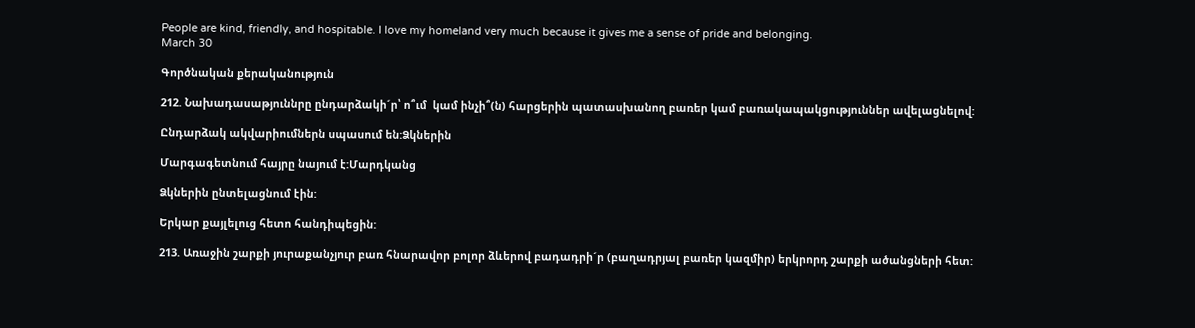People are kind, friendly, and hospitable. I love my homeland very much because it gives me a sense of pride and belonging.
March 30

Գործնական քերականություն

212. Նախադասաթյուննրը ընդարձակի´ր՝ ո՞ւմ  կամ ինչի՞(ն) հարցերին պատասխանող բառեր կամ բառակապակցություններ ավելացնելով:

Ընդարձակ ակվարիումներն սպասում են:Ձկներին

Մարգագետնում հայրը նայում է:Մարդկանց

Ձկներին ընտելացնում էին:

Երկար քայլելուց հետո հանդիպեցին:

213. Առաջին շարքի յուրաքանչյուր բառ հնարավոր բոլոր ձևերով բադադրի´ր (բաղադրյալ բառեր կազմիր) երկրորդ շարքի ածանցների հետ: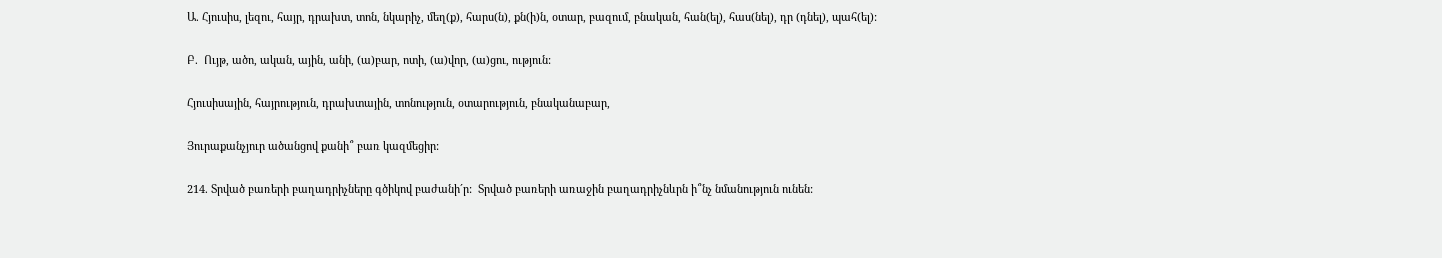Ա. Հյուսիս, լեզու, հայր, դրախտ, տոն, նկարիչ, մեղ(ք), հարս(ն), քն(ի)ն, օտար, բազում, բնական, հան(ել), հաս(նել), դր (դնել), պահ(ել):

Բ.  Ույթ, ածո, ական, ային, անի, (ա)բար, ոտի, (ա)վոր, (ա)ցու, ություն:

Հյուսիսային, հայրություն, դրախտային, տոնություն, օտարություն, բնականաբար,

Յուրաքանչյուր ածանցով քանի՞ բառ կազմեցիր:

214. Տրված բառերի բաղադրիչները գծիկով բաժանի´ր:  Տրված բառերի առաջին բաղադրիչնևրն ի՞նչ նմանություն ունեն: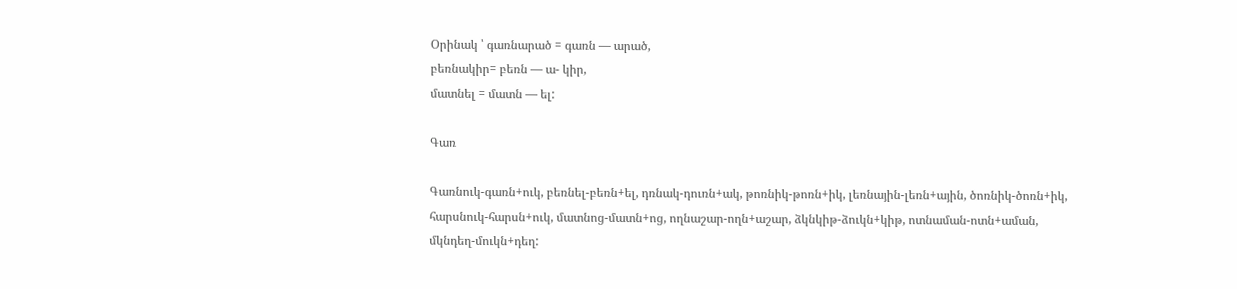Օրինակ ՝ գառնարած = գառն — արած,
բեռնակիր= բեռն — ա- կիր,
մատնել = մատն — ել:

Գառ

Գառնուկ-գառն+ուկ, բեռնել-բեռն+ել, դռնակ-դուռն+ակ, թոռնիկ-թոռն+իկ, լեռնային-լեռն+ային, ծոռնիկ-ծոռն+իկ, հարսնուկ-հարսն+ուկ, մատնոց-մատն+ոց, ողնաշար-ողն+աշար, ձկնկիթ-ձուկն+կիթ, ոտնաման-ոտն+աման, մկնդեղ-մուկն+դեղ: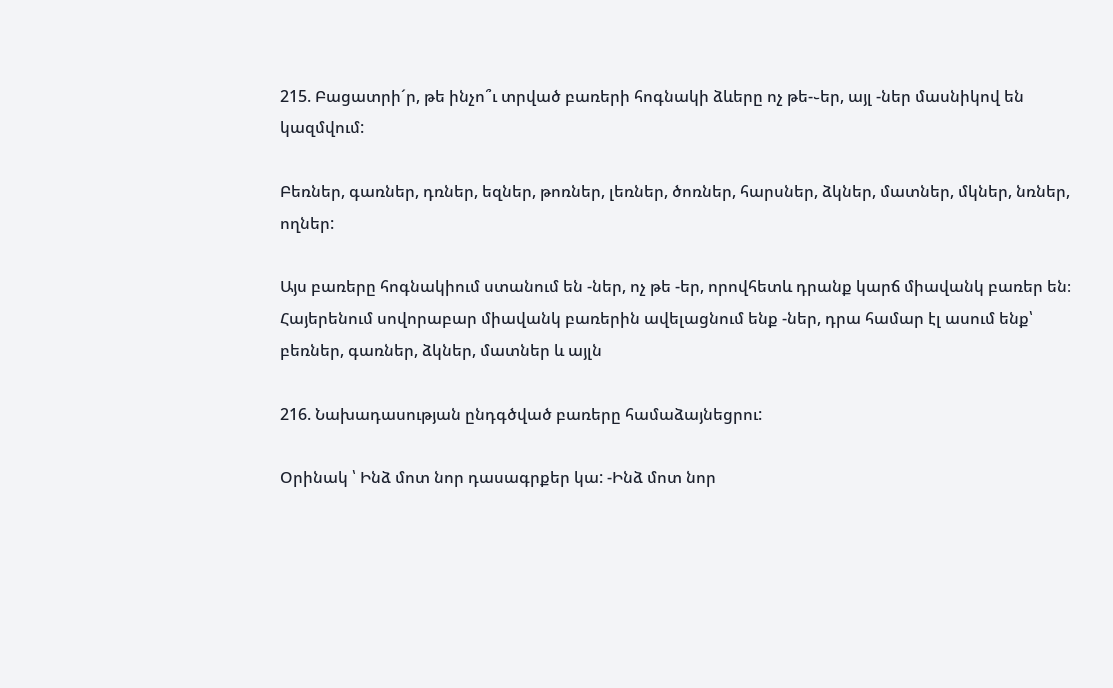215. Բացատրի´ր, թե ինչո՞ւ տրված բառերի հոգնակի ձևերը ոչ թե-֊եր, այլ -ներ մասնիկով են կազմվում:

Բեռներ, գառներ, դռներ, եզներ, թոռներ, լեռներ, ծոռներ, հարսներ, ձկներ, մատներ, մկներ, նռներ, ողներ:

Այս բառերը հոգնակիում ստանում են -ներ, ոչ թե -եր, որովհետև դրանք կարճ միավանկ բառեր են։
Հայերենում սովորաբար միավանկ բառերին ավելացնում ենք -ներ, դրա համար էլ ասում ենք՝ բեռներ, գառներ, ձկներ, մատներ և այլն

216. Նախադասության ընդգծված բառերը համաձայնեցրու:

Օրինակ ՝ Ինձ մոտ նոր դասագրքեր կա: -Ինձ մոտ նոր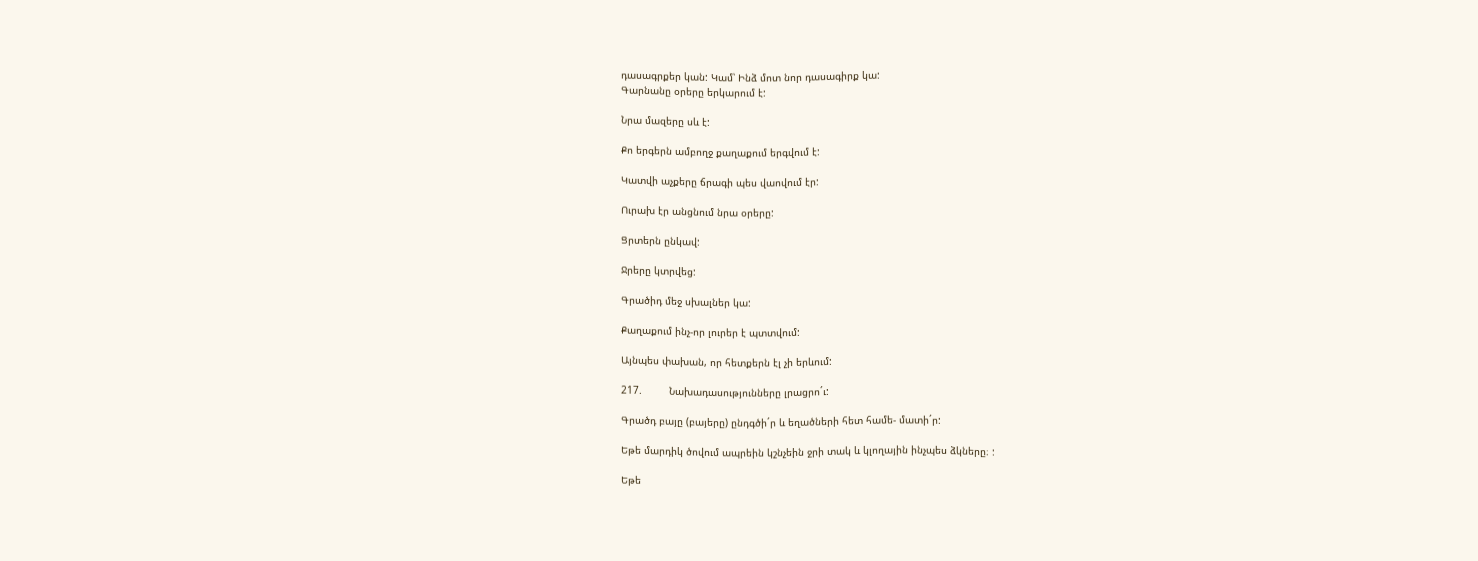դասագրքեր կան: Կամ՝ Ինձ մոտ նոր դասագիրք կա:
Գարնանը օրերը երկարում է:

Նրա մազերը սև է:

Քո երգերն ամբողջ քաղաքում երգվում է:

Կատվի աչքերը ճրագի պես վաովում էր:

Ուրախ էր անցնում նրա օրերը:

Ցրտերն ընկավ:

Ջրերը կտրվեց:

Գրածիդ մեջ սխալներ կա:

Քաղաքում ինչ-որ լուրեր է պտտվում:

Այնպես փախան, որ հետքերն էլ չի երևում:

217.         Նախադասությունները լրացրո´ւ:

Գրածդ բայը (բայերը) ընդգծի´ր և եղածների հետ համե- մատի´ր:

Եթե մարդիկ ծովում ապրեին կշնչեին ջրի տակ և կլողային ինչպես ձկները։ :

Եթե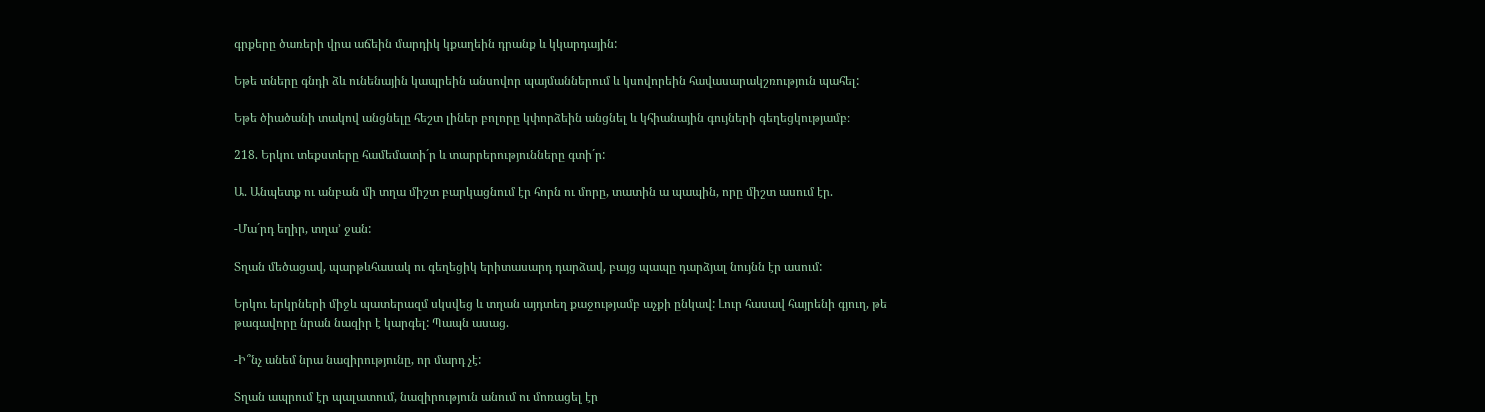գրքերը ծառերի վրա աճեին մարդիկ կքաղեին դրանք և կկարդային:

Եթե տները գնդի ձև ունենային կապրեին անսովոր պայմաններում և կսովորեին հավասարակշռություն պահել:

Եթե ծիածանի տակով անցնելը հեշտ լիներ բոլորը կփորձեին անցնել և կհիանային գույների գեղեցկությամբ։

218. Երկու տեքստերը համեմատի´ր և տարրերությունները գտի´ր:

Ա. Անպետք ու անբան մի տղա միշտ բարկացնում էր հորն ու մորը, տատին ա պապին, որը միշտ ասում էր.

-Մա´րդ եղիր, տղա’ ջան:

Տղան մեծացավ, պարթևհասակ ու գեղեցիկ երիտասարդ դարձավ, բայց պապը դարձյալ նույնն էր ասում:

Երկու երկրների միջև պատերազմ սկսվեց և տղան այդտեղ քաջությամբ աչքի ընկավ: Լուր հասավ հայրենի գյուղ, թե թագավորը նրան նազիր է կարգել: Պապն ասաց.

-Ի՞նչ անեմ նրա նազիրությունը, որ մարդ չէ:

Տղան ապրում էր պալատում, նազիրություն անում ու մոռացել էր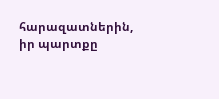հարազատներին, իր պարտքը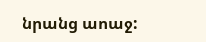նրանց աոաջ: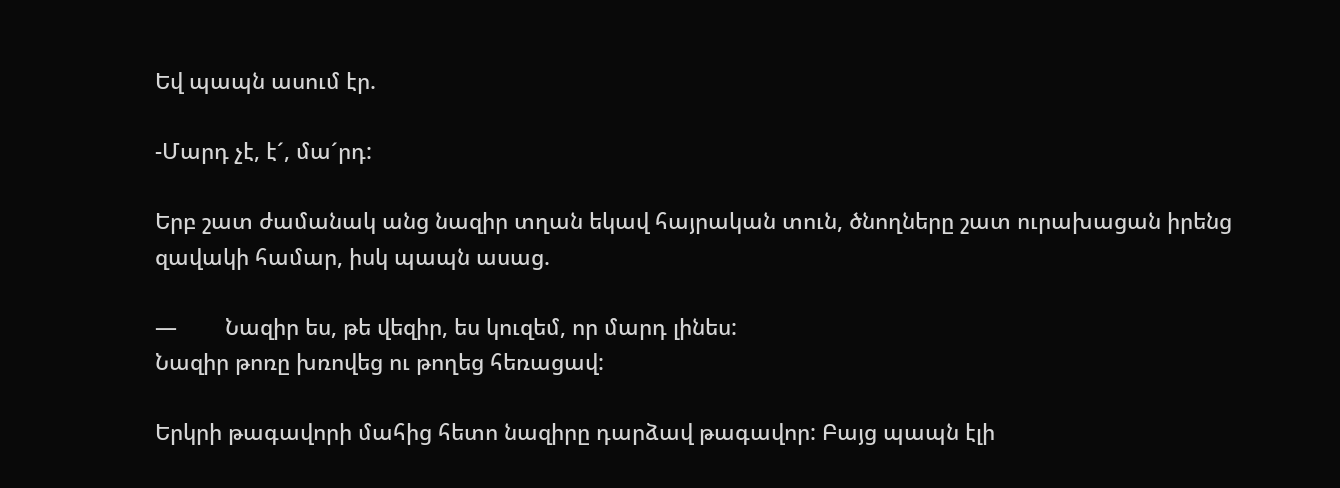Եվ պապն ասում էր.

-Մարդ չէ, է´, մա´րդ:

Երբ շատ ժամանակ անց նազիր տղան եկավ հայրական տուն, ծնողները շատ ուրախացան իրենց զավակի համար, իսկ պապն ասաց.

—        Նազիր ես, թե վեզիր, ես կուզեմ, որ մարդ լինես:
Նազիր թոռը խռովեց ու թողեց հեռացավ:

Երկրի թագավորի մահից հետո նազիրը դարձավ թագավոր: Բայց պապն էլի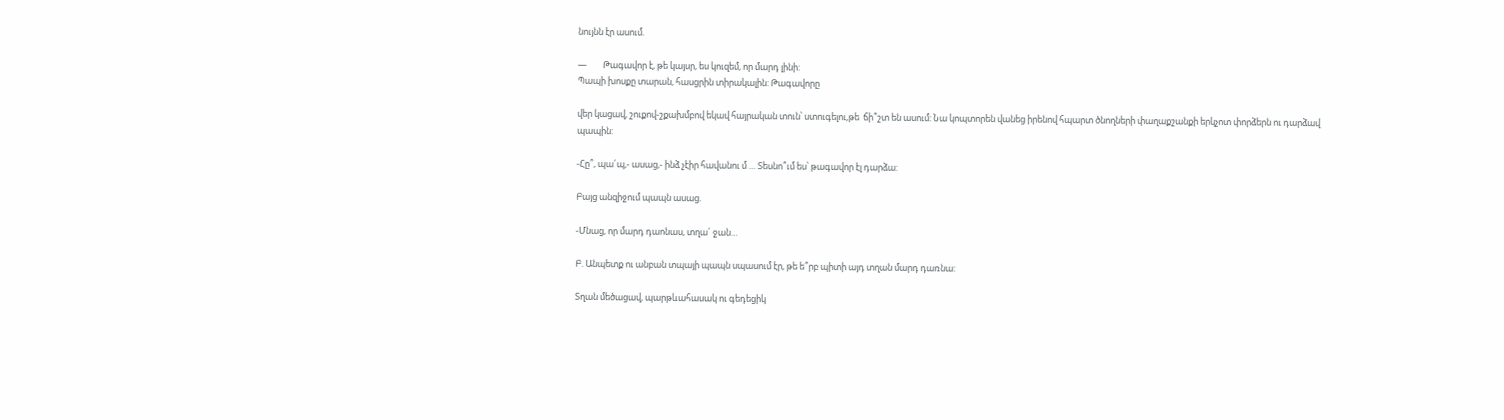նույնն էր ասում.

—        Թագավոր է, թե կայսր, ես կուզեմ, որ մարդ լինի:
Պապի խոսքը տարան, հասցրին տիրակալին: Թագավորը

վեր կացավ, շուքով-շքախմբով եկավ հայրական տուն՝ ստուգելու,թե  ճի՞շտ են ասում: Նա կոպտորեն վանեց իրենով հպարտ ծնողների փաղաքշանքի երկչոտ փորձերն ու դարձավ պապին:

-Հը՞, պա´պ,- ասաց,- ինձ չէիր հավանու մ … Տեսնո՞ւմ ես՝ թագավոր էլ դարձա:

Բայց անզիջում պապն ասաց.

-Մնաց, որ մարդ դաոնաս, տղա´ ջան…

Բ. Անպետք ու անբան տպայի պապն սպասում էր, թե ե՞րբ պիտի այդ տղան մարդ դառնա:

Տղան մեծացավ, պարթևահասակ ու գեդեցիկ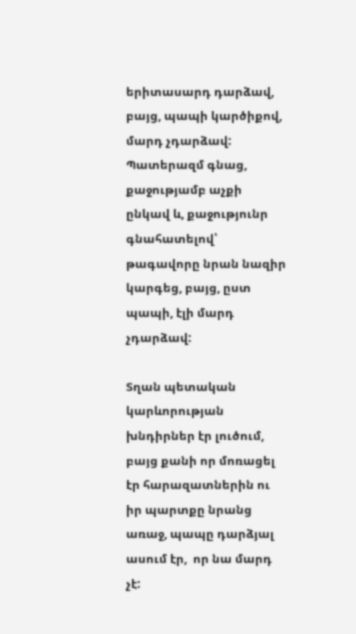երիտասարդ դարձավ, բայց, պապի կարծիքով, մարդ չդարձավ: Պատերազմ գնաց, քաջությամբ աչքի ընկավ և, քաջությունր գնահատելով՝ թագավորը նրան նազիր կարգեց, բայց, ըստ պապի, էլի մարդ չդարձավ:

Տղան պետական կարևորության խնդիրներ էր լուծում, բայց քանի որ մոռացել էր հարազատներին ու իր պարտքը նրանց առաջ, պապը դարձյալ ասում էր,  որ նա մարդ չէ: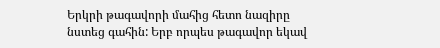Երկրի թագավորի մահից հետո նազիրը նստեց գահին: Երբ որպես թագավոր եկավ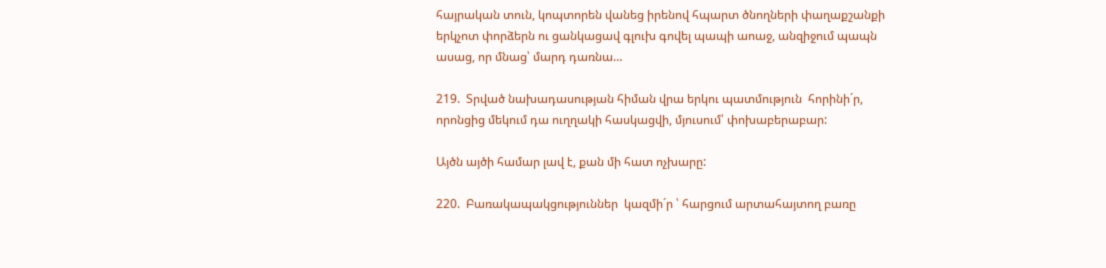հայրական տուն, կոպտորեն վանեց իրենով հպարտ ծնողների փաղաքշանքի երկչոտ փորձերն ու ցանկացավ գլուխ գովել պապի աոաջ, անզիջում պապն ասաց, որ մնաց՝ մարդ դառնա…

219.  Տրված նախադասության հիման վրա երկու պատմություն  հորինի´ր, որոնցից մեկում դա ուղղակի հասկացվի, մյուսում՝ փոխաբերաբար:

Այծն այծի համար լավ է, քան մի հատ ոչխարը:

220.  Բառակապակցություններ  կազմի´ր ՝ հարցում արտահայտող բառը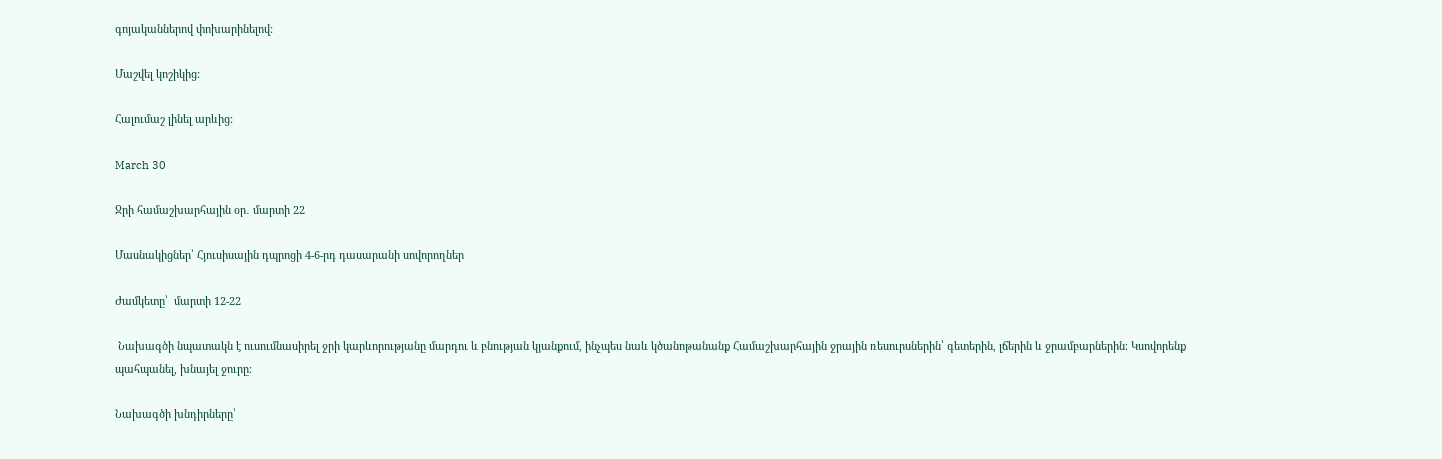գոյականներով փոխարինելով:

Մաշվել կոշիկից:

Հալումաշ լինել արևից:

March 30

Ջրի համաշխարհային օր․ մարտի 22

Մասնակիցներ՝ Հյուսիսային դպրոցի 4-6-րդ դասարանի սովորողներ

Ժամկետը՝  մարտի 12-22

 Նախագծի նպատակն է ուսումնասիրել ջրի կարևորությանը մարդու և բնության կյանքում, ինչպես նաև կծանոթանանք Համաշխարհային ջրային ռեսուրսներին՝ գետերին, լճերին և ջրամբարներին։ Կսովորենք պահպանել, խնայել ջուրը։

Նախագծի խնդիրները՝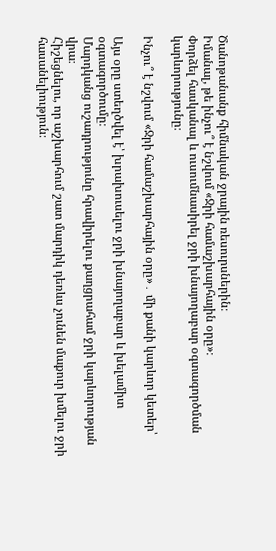Ծանոթանանք հիմնական ջրային ռեսուրսներին։
Իմանալ, թե ինչու՞ է նշվում «Ջրի համաշխարհային օրը»։
Փորձել հասկանալ և ուսումնասիրել ջրի խնայողաբար օգտագործման կարևորությունը։

Ինչու՞ է նշվում «Ջրի համաշխարհային օրը»․ մի քանի կարևոր կետեր՝

Այս օրը ստեղծվել է՝ խրախուսելու ջրի խնայողաբար և խելամիտ օգտագործումը։
Մարդկանց ուշադրությունը հրավիրելու քաղցրահամ ջրի կարևորության վրա։
Հիշեցնելու, որ աշխարհում շատ մարդիկ դեռևս չունեն մաքուր խմելու ջրի հասանելիություն։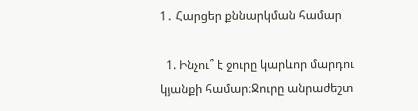1․ Հարցեր քննարկման համար

  1. Ինչու՞ է ջուրը կարևոր մարդու կյանքի համար։Ջուրը անրաժեշտ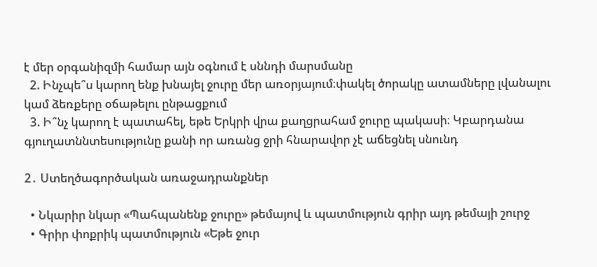է մեր օրգանիզմի համար այն օգնում է սննդի մարսմանը
  2. Ինչպե՞ս կարող ենք խնայել ջուրը մեր առօրյայում։փակել ծորակը ատամները լվանալու կամ ձեռքերը օճաթելու ընթացքում
  3. Ի՞նչ կարող է պատահել, եթե Երկրի վրա քաղցրահամ ջուրը պակասի։ Կբարդանա գյուղատննտեսությունը քանի որ առանց ջրի հնարավոր չէ աճեցնել սնունդ

2․ Ստեղծագործական առաջադրանքներ

  • Նկարիր նկար «Պահպանենք ջուրը» թեմայով և պատմություն գրիր այդ թեմայի շուրջ
  • Գրիր փոքրիկ պատմություն «Եթե ջուր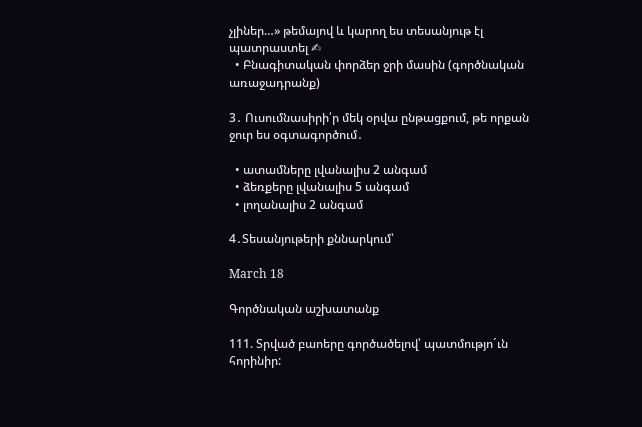չլիներ…» թեմայով և կարող ես տեսանյութ էլ պատրաստել ✍
  • Բնագիտական փորձեր ջրի մասին (գործնական առաջադրանք)

3․ Ուսումնասիրի՛ր մեկ օրվա ընթացքում, թե որքան ջուր ես օգտագործում․

  • ատամները լվանալիս 2 անգամ
  • ձեռքերը լվանալիս 5 անգամ
  • լողանալիս 2 անգամ

4․Տեսանյութերի քննարկում՝

March 18

Գործնական աշխատանք

111. Տրված բաոերը գործածելով՝ պատմությո´ւն հորինիր: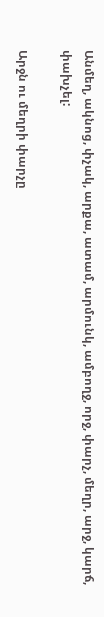Անմեղ, ակնոց, փչակ, արքա, ատամ, արմունկ, ամբողջ, որջ, փարչ, մեղր, արջ, կարճ, փախչել:

Արջն ու մեղրի փարչը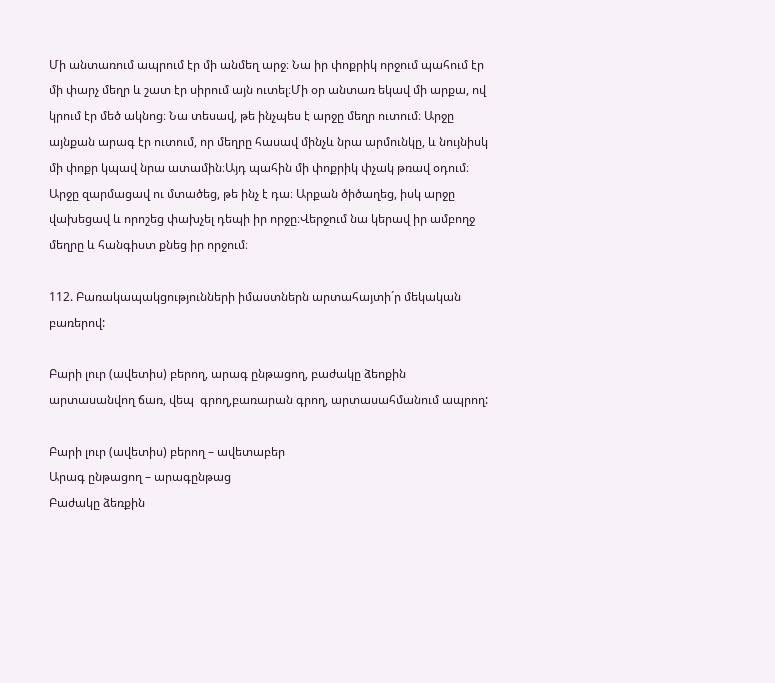Մի անտառում ապրում էր մի անմեղ արջ։ Նա իր փոքրիկ որջում պահում էր մի փարչ մեղր և շատ էր սիրում այն ուտել։Մի օր անտառ եկավ մի արքա, ով կրում էր մեծ ակնոց։ Նա տեսավ, թե ինչպես է արջը մեղր ուտում։ Արջը այնքան արագ էր ուտում, որ մեղրը հասավ մինչև նրա արմունկը, և նույնիսկ մի փոքր կպավ նրա ատամին։Այդ պահին մի փոքրիկ փչակ թռավ օդում։ Արջը զարմացավ ու մտածեց, թե ինչ է դա։ Արքան ծիծաղեց, իսկ արջը վախեցավ և որոշեց փախչել դեպի իր որջը։Վերջում նա կերավ իր ամբողջ մեղրը և հանգիստ քնեց իր որջում։

112. Բառակապակցությունների իմաստներն արտահայտի´ր մեկական բառերով:

Բարի լուր (ավետիս) բերող, արագ ընթացող, բաժակը ձեոքին արտասանվող ճառ, վեպ  գրող,բառարան գրող, արտասահմանում ապրող:

Բարի լուր (ավետիս) բերող – ավետաբեր
Արագ ընթացող – արագընթաց
Բաժակը ձեռքին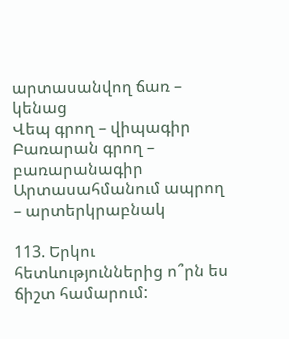արտասանվող ճառ – կենաց
Վեպ գրող – վիպագիր
Բառարան գրող – բառարանագիր
Արտասահմանում ապրող – արտերկրաբնակ

113. Երկու հետևություններից ո՞րն ես ճիշտ համարում: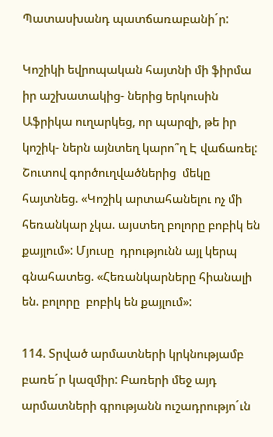Պատասխանդ պատճառաբանի´ր:

Կոշիկի եվրոպական հայտնի մի ֆիրմա իր աշխատակից- ներից երկուսին Աֆրիկա ուղարկեց, որ պարզի, թե իր կոշիկ- ներն այնտեղ կարո՞ղ Է վաճառել: Շուտով գործուղվածներից  մեկը հայտնեց. «Կոշիկ արտահանելու ոչ մի հեռանկար չկա. այստեղ բոլորը բոբիկ են քայլում»: Մյուսը  դրությունն այլ կերպ գնահատեց. «Հեռանկարները հիանալի են. բոլորը  բոբիկ են քայլում»:

114. Տրված արմատների կրկնությամբ բառե´ր կազմիր: Բառերի մեջ այդ արմատների գրությանն ուշադրությո´ւն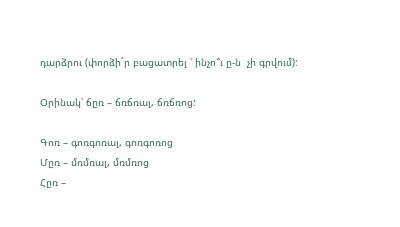դարձրու (փորձի´ր բացատրել ՝ ինչո՞ւ ը-ն  չի գրվում):

Օրինակ՝ ճըռ – ճռճռալ, ճռճռոց:

Գոռ – գոռգոռալ, գոռգոռոց
Մըռ – մռմռալ, մռմռոց
Հըռ –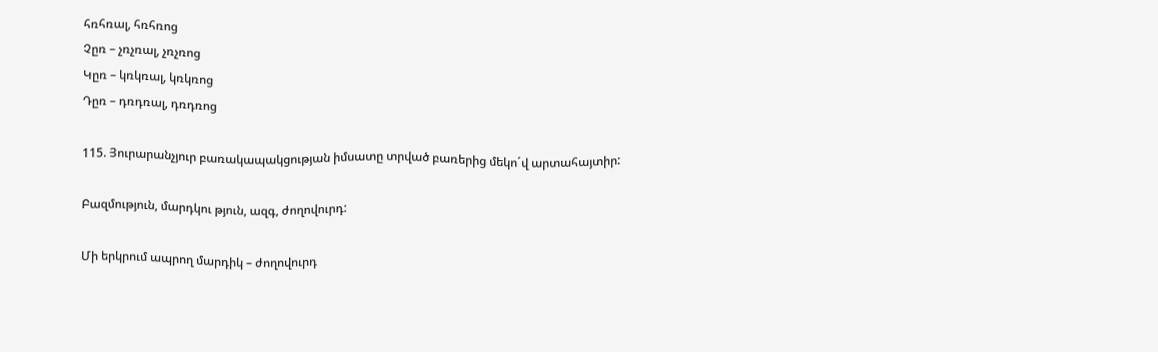հռհռալ, հռհռոց
Չըռ – չռչռալ, չռչռոց
Կըռ – կռկռալ, կռկռոց
Դըռ – դռդռալ, դռդռոց

115. Յուրարանչյուր բառակապակցության իմսատը տրված բառերից մեկո´վ արտահայտիր:

Բազմություն, մարդկու թյուն, ազգ, ժողովուրդ:

Մի երկրում ապրող մարդիկ – ժողովուրդ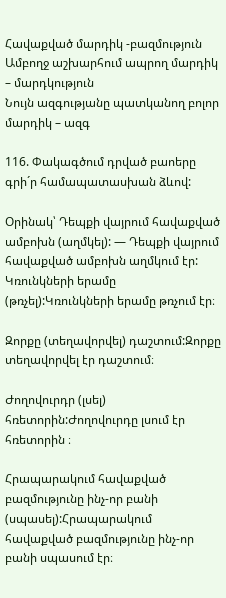Հավաքված մարդիկ -բազմություն
Ամբողջ աշխարհում ապրող մարդիկ – մարդկություն
Նույն ազգությանը պատկանող բոլոր մարդիկ – ազգ

116. Փակագծում դրված բաոերը գրի´ր համապատասխան ձևով:

Օրինակ՝ Դեպքի վայրում հավաքված ամբոխն (աղմկել): — Դեպքի վայրում հավաքված ամբոխն աղմկում էր:
Կռունկների երամը (թռչել):Կռունկների երամը թռչում էր։

Զորքը (տեղավորվել) դաշտում:Զորքը տեղավորվել էր դաշտում։

Ժողովուրդր (լսել) հռետորին:Ժողովուրդը լսում էր հռետորին ։

Հրապարակում հավաքված բազմությունը ինչ-որ բանի (սպասել):Հրապարակում հավաքված բազմությունը ինչ-որ բանի սպասում էր։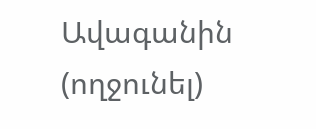Ավագանին (ողջունել)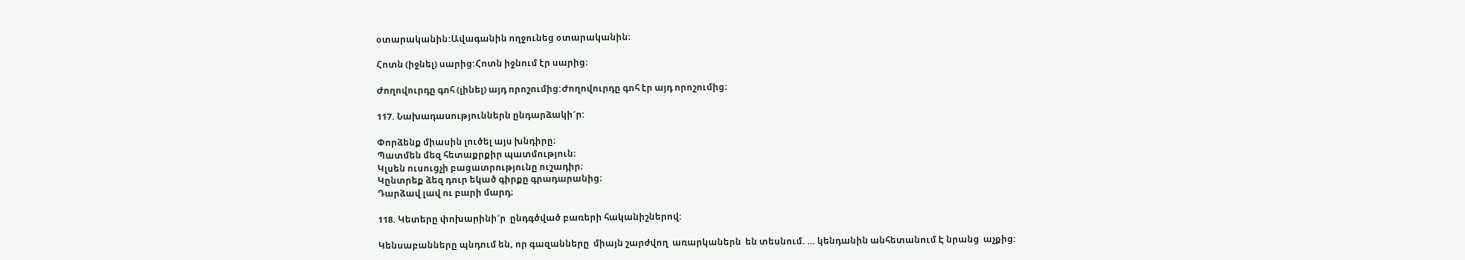օտարականին:Ավագանին ողջունեց օտարականին։

Հոտն (իջնել) սարից:Հոտն իջնում էր սարից։

Ժողովուրդը գոհ (լինել) այդ որոշումից:Ժողովուրդը գոհ էր այդ որոշումից։

117. Նախադասություններն ընդարձակի´ր:

Փորձենք միասին լուծել այս խնդիրը։
Պատմեն մեզ հետաքրքիր պատմություն։
Կլսեն ուսուցչի բացատրությունը ուշադիր։
Կընտրեք ձեզ դուր եկած գիրքը գրադարանից։
Դարձավ լավ ու բարի մարդ։

118. Կետերը փոխարինի´ր  ընդգծված բառերի հականիշներով:

Կենսաբանները պնդում են, որ գազանները  միայն շարժվող  առարկաներն  են տեսնում. … կենդանին անհետանում Է նրանց  աչքից: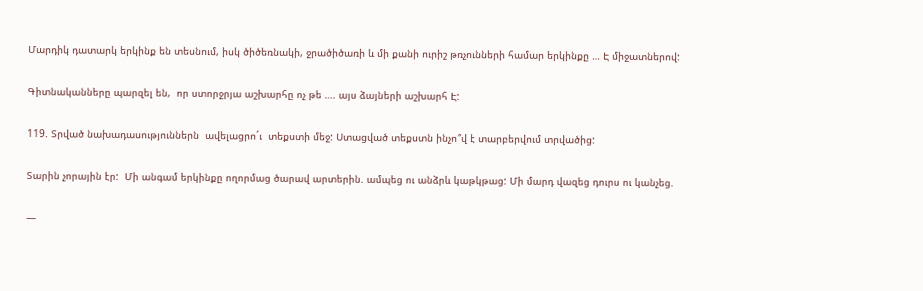Մարդիկ դատարկ երկինք են տեսնում, իսկ ծիծեռնակի, ջրածիծառի և մի քանի ուրիշ թռչունների համար երկինքը … Է միջատներով:

Գիտնականները պարզել են,  որ ստորջրյա աշխարհը ոչ թե …. այս ձայների աշխարհ Է:

119. Տրված նախադասություններն  ավելացրո´ւ  տեքստի մեջ: Ստացված տեքստն ինչո՞վ է տարբերվում տրվածից:

Տարին չորային էր:  Մի անգամ երկինքը ողորմաց ծարավ արտերին. ամպեց ու անձրև կաթկթաց: Մի մարդ վազեց դուրս ու կանչեց.

—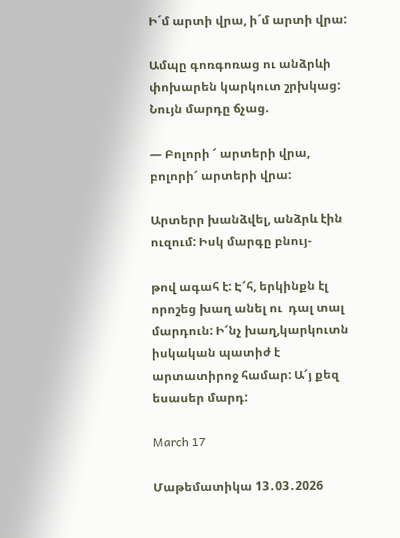Ի´մ արտի վրա, ի´մ արտի վրա:

Ամպը գոռգոռաց ու անձրևի փոխարեն կարկուտ շրխկաց: Նույն մարդը ճչաց.

— Բոլորի ՜ արտերի վրա, բոլորի՜ արտերի վրա:

Արտերր խանձվել, անձրև էին ուզում: Իսկ մարգը բնույ-

թով ագահ է: Է՜հ, երկինքն էլ որոշեց խաղ անել ու  դալ տալ մարդուն: Ի՜նչ խաղ,կարկուտն իսկական պատիժ է արտատիրոջ համար: Ա՜յ քեզ եսասեր մարդ:

March 17

Մաթեմատիկա 13․03․2026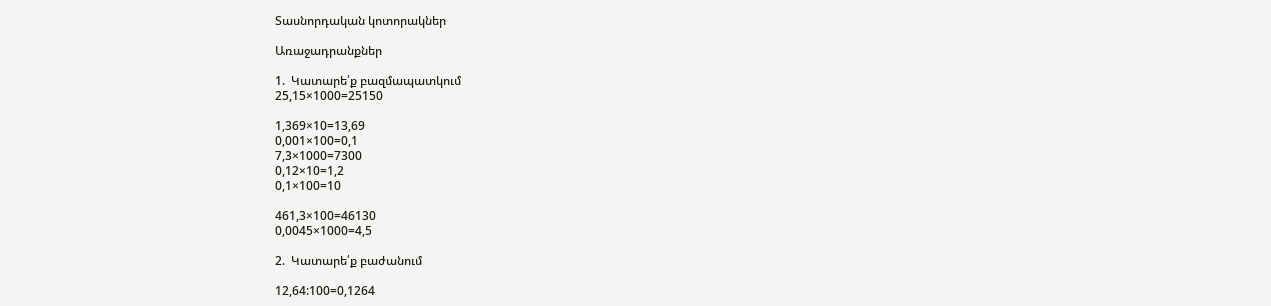Տասնորդական կոտորակներ

Առաջադրանքներ

1.  Կատարե՛ք բազմապատկում
25,15×1000=25150

1,369×10=13,69
0,001×100=0,1
7,3×1000=7300
0,12×10=1,2
0,1×100=10

461,3×100=46130
0,0045×1000=4,5

2.  Կատարե՛ք բաժանում

12,64:100=0,1264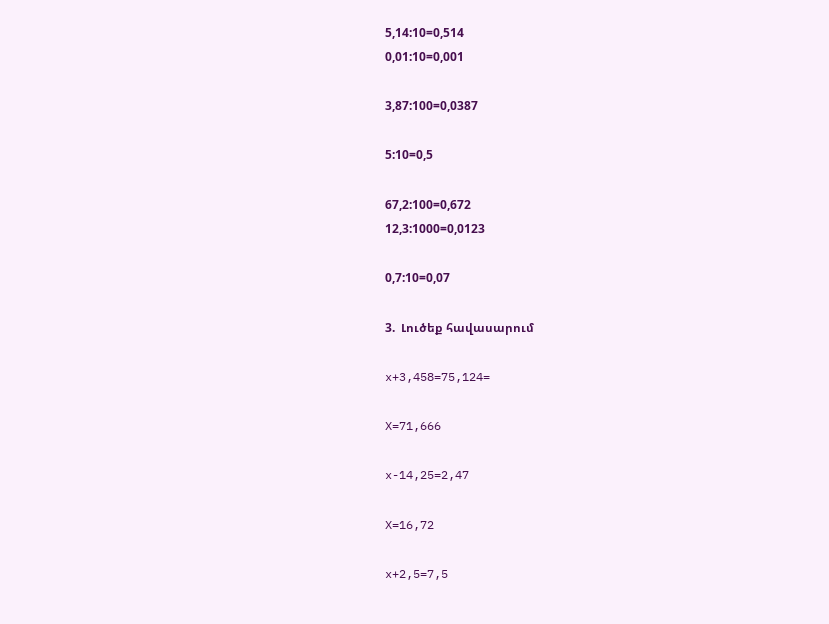5,14:10=0,514
0,01:10=0,001

3,87:100=0,0387

5:10=0,5

67,2:100=0,672
12,3:1000=0,0123

0,7:10=0,07

3.  Լուծեք հավասարում

x+3,458=75,124=

X=71,666

x-14,25=2,47

X=16,72

x+2,5=7,5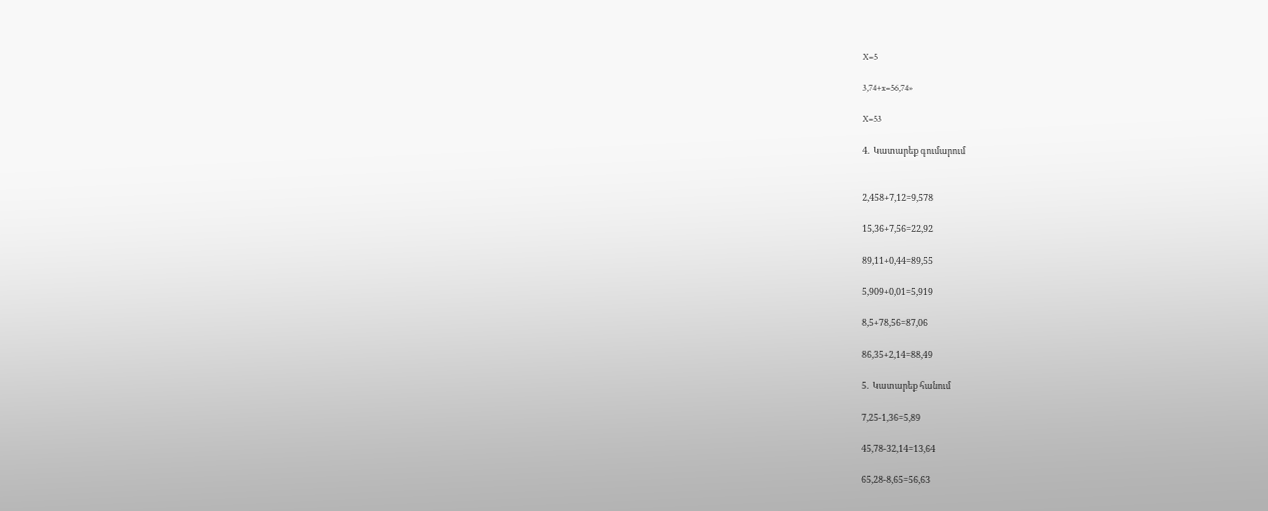X=5

3,74+x=56,74»

X=53

4.  Կատարեք գումարում


2,458+7,12=9,578

15,36+7,56=22,92

89,11+0,44=89,55

5,909+0,01=5,919

8,5+78,56=87,06

86,35+2,14=88,49

5.  Կատարեք հանում

7,25-1,36=5,89

45,78-32,14=13,64

65,28-8,65=56,63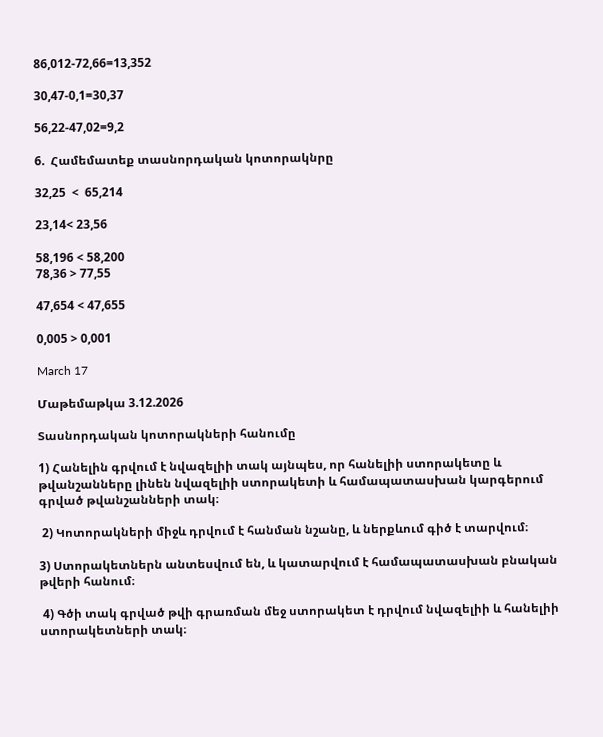86,012-72,66=13,352

30,47-0,1=30,37

56,22-47,02=9,2

6.  Համեմատեք տասնորդական կոտորակնրը

32,25  <  65,214

23,14< 23,56

58,196 < 58,200
78,36 > 77,55

47,654 < 47,655

0,005 > 0,001

March 17

Մաթեմաթկա 3.12.2026

Տասնորդական կոտորակների հանումը

1) Հանելին գրվում է նվազելիի տակ այնպես, որ հանելիի ստորակետը և թվանշանները լինեն նվազելիի ստորակետի և համապատասխան կարգերում գրված թվանշանների տակ։

 2) Կոտորակների միջև դրվում է հանման նշանը, և ներքևում գիծ է տարվում։

3) Ստորակետներն անտեսվում են, և կատարվում է համապատասխան բնական թվերի հանում։

 4) Գծի տակ գրված թվի գրառման մեջ ստորակետ է դրվում նվազելիի և հանելիի ստորակետների տակ։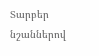Տարբեր նշաններով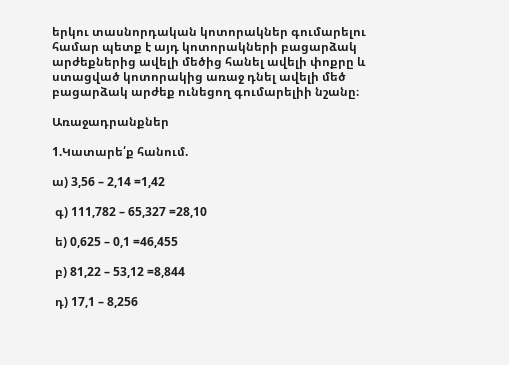երկու տասնորդական կոտորակներ գումարելու համար պետք է այդ կոտորակների բացարձակ արժեքներից ավելի մեծից հանել ավելի փոքրը և ստացված կոտորակից առաջ դնել ավելի մեծ բացարձակ արժեք ունեցող գումարելիի նշանը։

Առաջադրանքներ

1.Կատարե՛ք հանում.

ա) 3,56 – 2,14 =1,42

 գ) 111,782 – 65,327 =28,10

 ե) 0,625 – 0,1 =46,455

 բ) 81,22 – 53,12 =8,844

 դ) 17,1 – 8,256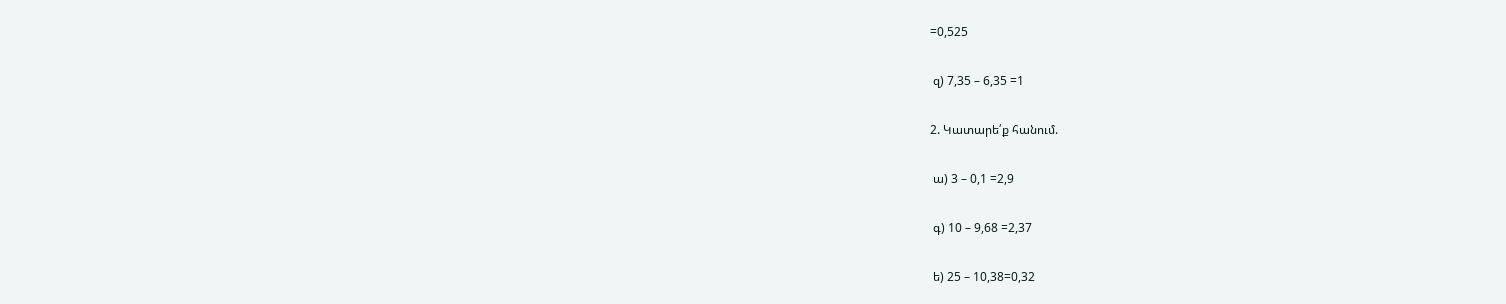=0,525

 զ) 7,35 – 6,35 =1

2. Կատարե՛ք հանում.

 ա) 3 – 0,1 =2,9

 գ) 10 – 9,68 =2,37

 ե) 25 – 10,38=0,32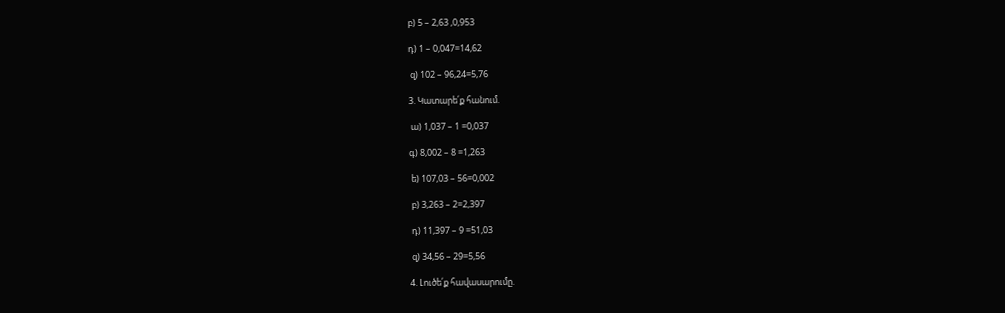բ) 5 – 2,63 ,0,953

դ) 1 – 0,047=14,62

 զ) 102 – 96,24=5,76

3. Կատարե՛ք հանում.

 ա) 1,037 – 1 =0,037

գ) 8,002 – 8 =1,263

 ե) 107,03 – 56=0,002

 բ) 3,263 – 2=2,397

 դ) 11,397 – 9 =51,03

 զ) 34,56 – 29=5,56

4. Լուծե՛ք հավասարումը.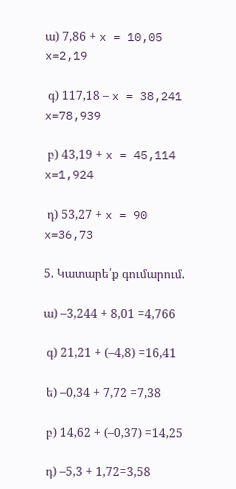ա) 7,86 + x = 10,05
x=2,19

 գ) 117,18 – x = 38,241
x=78,939

 բ) 43,19 + x = 45,114
x=1,924

 դ) 53,27 + x = 90
x=36,73

5. Կատարե՛ք գումարում.

ա) –3,244 + 8,01 =4,766

 գ) 21,21 + (–4,8) =16,41

 ե) –0,34 + 7,72 =7,38

 բ) 14,62 + (–0,37) =14,25

 դ) –5,3 + 1,72=3,58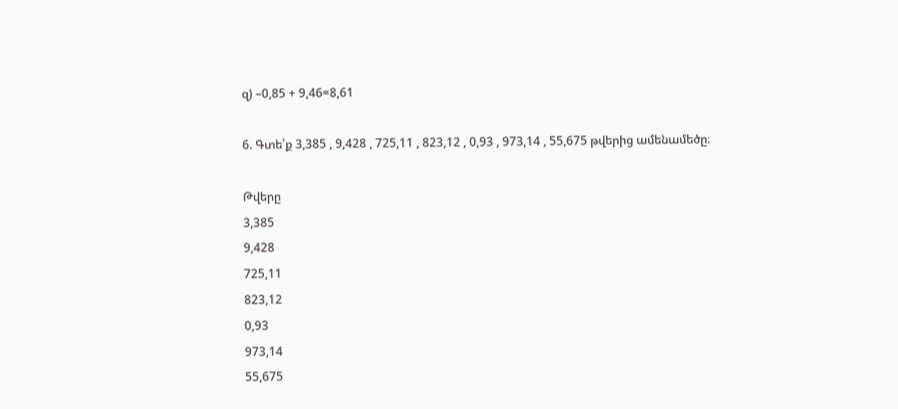զ) –0,85 + 9,46=8,61

6. Գտե՛ք 3,385 , 9,428 , 725,11 , 823,12 , 0,93 , 973,14 , 55,675 թվերից ամենամեծը։

Թվերը
3,385
9,428
725,11
823,12
0,93
973,14
55,675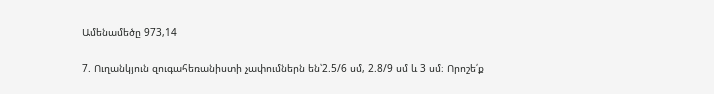Ամենամեծը 973,14

7. Ուղանկյուն զուգահեռանիստի չափումներն են՝2.5/6 սմ, 2.8/9 սմ և 3 սմ։ Որոշե՛ք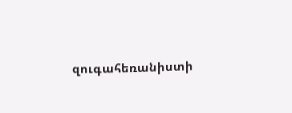զուգահեռանիստի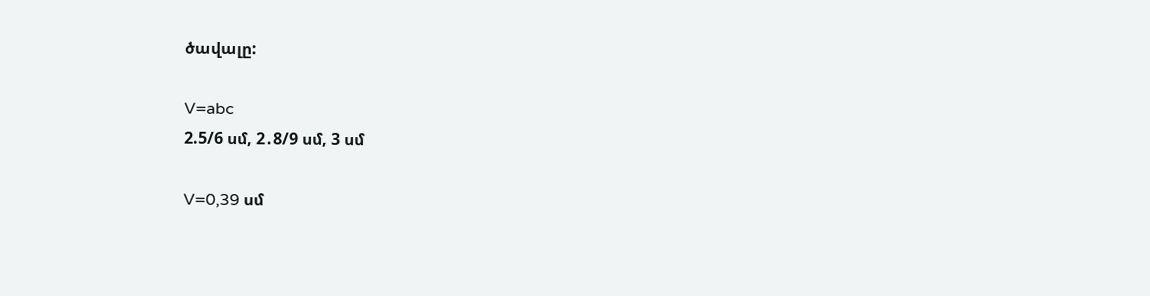ծավալը:

V=abc
2.5/6 սմ, 2․8/9 սմ, 3 սմ

V=0,39 սմ